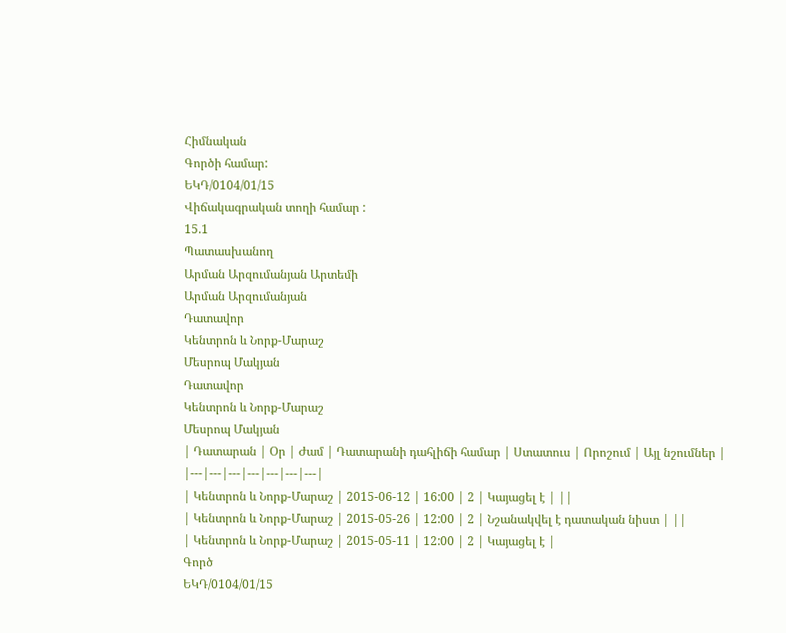Հիմնական
Գործի համար:
ԵԿԴ/0104/01/15
Վիճակագրական տողի համար :
15.1
Պատասխանող
Արման Արզումանյան Արտեմի
Արման Արզումանյան
Դատավոր
Կենտրոն և Նորք-Մարաշ
Մեսրոպ Մակյան
Դատավոր
Կենտրոն և Նորք-Մարաշ
Մեսրոպ Մակյան
| Դատարան | Օր | Ժամ | Դատարանի դահլիճի համար | Ստատուս | Որոշում | Այլ նշումներ |
|---|---|---|---|---|---|---|
| Կենտրոն և Նորք-Մարաշ | 2015-06-12 | 16:00 | 2 | Կայացել է | ||
| Կենտրոն և Նորք-Մարաշ | 2015-05-26 | 12:00 | 2 | Նշանակվել է դատական նիստ | ||
| Կենտրոն և Նորք-Մարաշ | 2015-05-11 | 12:00 | 2 | Կայացել է |
Գործ
ԵԿԴ/0104/01/15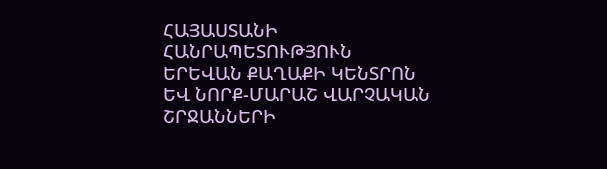ՀԱՅԱՍՏԱՆԻ ՀԱՆՐԱՊԵՏՈՒԹՅՈՒՆ
ԵՐԵՎԱՆ ՔԱՂԱՔԻ ԿԵՆՏՐՈՆ ԵՎ ՆՈՐՔ-ՄԱՐԱՇ ՎԱՐՉԱԿԱՆ ՇՐՋԱՆՆԵՐԻ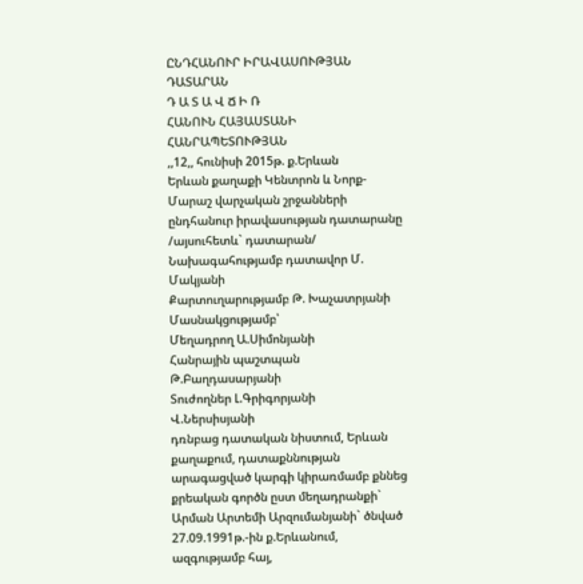ԸՆԴՀԱՆՈՒՐ ԻՐԱՎԱՍՈՒԹՅԱՆ ԴԱՏԱՐԱՆ
Դ Ա Տ Ա Վ Ճ Ի Ռ
ՀԱՆՈՒՆ ՀԱՅԱՍՏԱՆԻ ՀԱՆՐԱՊԵՏՈՒԹՅԱՆ
,,12,, հունիսի 2015թ. ք.Երևան
Երևան քաղաքի Կենտրոն և Նորք-Մարաշ վարչական շրջանների ընդհանուր իրավասության դատարանը
/այսուհետև` դատարան/
Նախագահությամբ դատավոր Մ. Մակյանի
Քարտուղարությամբ Թ. Խաչատրյանի
Մասնակցությամբ՝
Մեղադրող Ա.Սիմոնյանի
Հանրային պաշտպան Թ.Բաղդասարյանի
Տուժողներ Լ.Գրիգորյանի
Վ.Ներսիսյանի
դռնբաց դատական նիստում, Երևան քաղաքում, դատաքննության արագացված կարգի կիրառմամբ քննեց քրեական գործն ըստ մեղադրանքի`
Արման Արտեմի Արզումանյանի` ծնված 27.09.1991թ.-ին ք.Երևանում, ազգությամբ հայ,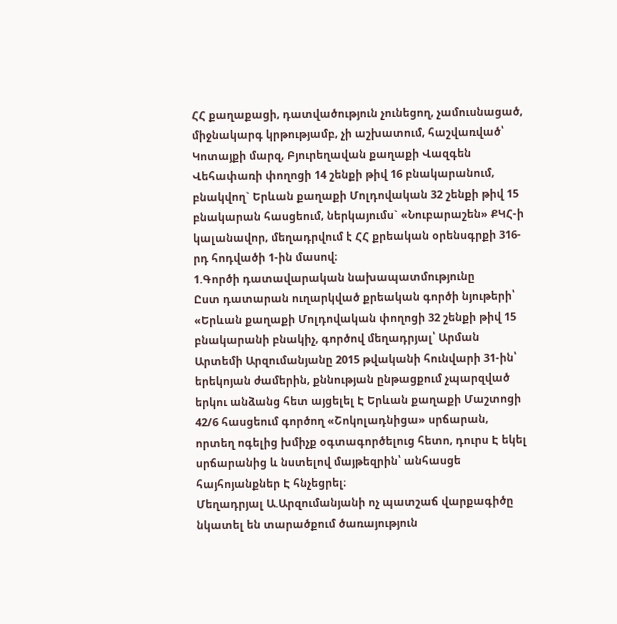ՀՀ քաղաքացի, դատվածություն չունեցող, չամուսնացած, միջնակարգ կրթությամբ, չի աշխատում, հաշվառված՝ Կոտայքի մարզ, Բյուրեղավան քաղաքի Վազգեն Վեհափառի փողոցի 14 շենքի թիվ 16 բնակարանում, բնակվող` Երևան քաղաքի Մոլդովական 32 շենքի թիվ 15 բնակարան հասցեում, ներկայումս` «Նուբարաշեն» ՔԿՀ-ի կալանավոր, մեղադրվում է ՀՀ քրեական օրենսգրքի 316-րդ հոդվածի 1-ին մասով։
1.Գործի դատավարական նախապատմությունը
Ըստ դատարան ուղարկված քրեական գործի նյութերի՝
«Երևան քաղաքի Մոլդովական փողոցի 32 շենքի թիվ 15 բնակարանի բնակիչ, գործով մեղադրյալ՝ Արման Արտեմի Արզումանյանը 2015 թվականի հունվարի 31-ին՝ երեկոյան ժամերին, քննության ընթացքում չպարզված երկու անձանց հետ այցելել Է Երևան քաղաքի Մաշտոցի 42/6 հասցեում գործող «Շոկոլադնիցա» սրճարան, որտեղ ոգելից խմիչք օգտագործելուց հետո, դուրս Է եկել սրճարանից և նստելով մայթեզրին՝ անհասցե հայհոյանքներ Է հնչեցրել։
Մեղադրյալ Ա.Արզումանյանի ոչ պատշաճ վարքագիծը նկատել են տարածքում ծառայություն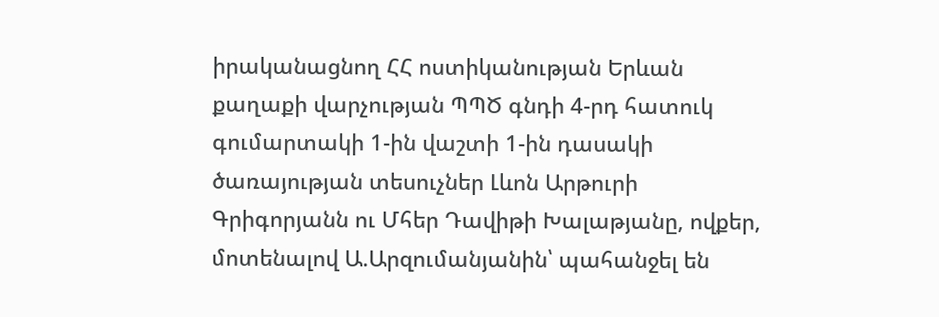իրականացնող ՀՀ ոստիկանության Երևան քաղաքի վարչության ՊՊԾ գնդի 4-րդ հատուկ գումարտակի 1-ին վաշտի 1-ին դասակի ծառայության տեսուչներ Լևոն Արթուրի Գրիգորյանն ու Մհեր Դավիթի Խալաթյանը, ովքեր, մոտենալով Ա.Արզումանյանին՝ պահանջել են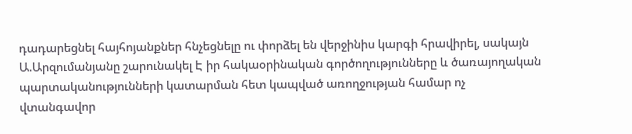դադարեցնել հայհոյանքներ հնչեցնելը ու փորձել են վերջինիս կարգի հրավիրել, սակայն Ա.Արզումանյանը շարունակել Է իր հակաօրինական գործողությունները և ծառայողական պարտականությունների կատարման հետ կապված առողջության համար ոչ վտանգավոր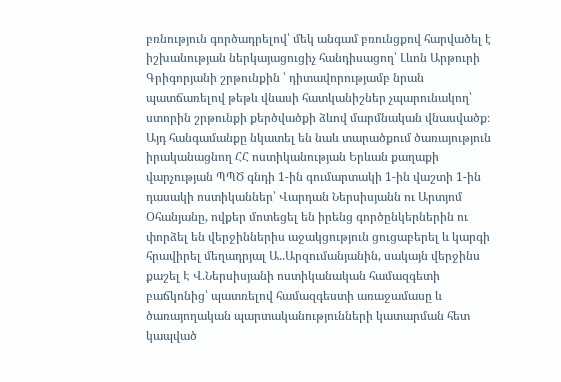բռնություն գործադրելով՝ մեկ անգամ բռունցքով հարվածել է իշխանության ներկայացուցիչ հանդիսացող՝ Լևոն Արթուրի Գրիգորյանի շրթունքին ՝ դիտավորությամբ նրան պատճառելով թեթև վնասի հատկանիշներ չպարունակող՝ ստորին շրթունքի քերծվածքի ձևով մարմնական վնասվածք։
Այդ հանգամանքը նկատել են նաև տարածքում ծառայություն իրականացնող ՀՀ ոստիկանության Երևան քաղաքի վարչության ՊՊԾ գնդի 1-ին գումարտակի 1-ին վաշտի 1-ին դասակի ոստիկաններ՝ Վարդան Ներսիսյանն ու Արտյոմ Օհանյանը, ովքեր մոտեցել են իրենց գործընկերներին ու փորձել են վերջիններիս աջակցություն ցուցաբերել և կարգի հրավիրել մեղադրյալ Ա..Արզումանյանին, սակայն վերջինս քաշել Է Վ.Ներսիսյանի ոստիկանական համազգետի բաճկոնից՝ պատռելով համազգեստի առաջամասը և ծառայողական պարտականությունների կատարման հետ կապված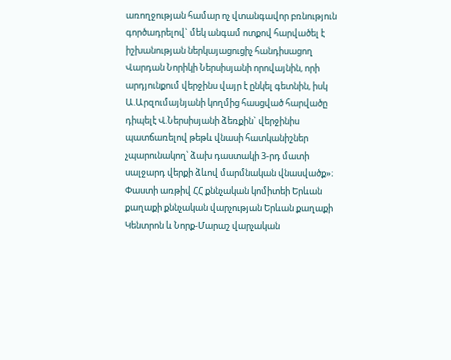առողջության համար ոչ վտանգավոր բռնություն գործադրելով` մեկ անգամ ոտքով հարվածել է իշխանության ներկայացուցիչ հանդիսացող Վարդան Նորիկի Ներսիսյանի որովայնին, որի արդյունքում վերջինս վայր է ընկել գետնին, իսկ Ա.Արզումայնյանի կողմից հասցված հարվածը դիպելէ Վ.Ներսիսյանի ձեռքին` վերջինիս պատճառելով թեթև վնասի հատկանիշներ չպարունակող՝ ձախ դաստակի 3-րդ մատի սալջարդ վերքի ձևով մարմնական վնասվածք»։
Փաստի առթիվ ՀՀ քննչական կոմիտեի Երևան քաղաքի քննչական վարչության Երևան քաղաքի Կենտրոն և Նորք-Մարաշ վարչական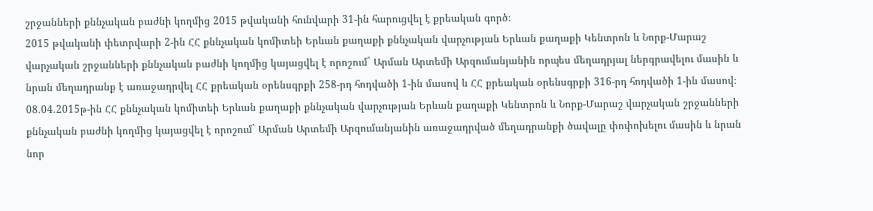շրջանների քննչական բաժնի կողմից 2015 թվականի հունվարի 31-ին հարուցվել է քրեական գործ։
2015 թվականի փետրվարի 2-ին ՀՀ քննչական կոմիտեի Երևան քաղաքի քննչական վարչության Երևան քաղաքի Կենտրոն և Նորք-Մարաշ վարչական շրջանների քննչական բաժնի կողմից կայացվել է որոշում` Արման Արտեմի Արզումանյանին որպես մեղադրյալ ներգրավելու մասին և նրան մեղադրանք է առաջադրվել ՀՀ քրեական օրենսգրքի 258-րդ հոդվածի 1-ին մասով և ՀՀ քրեական օրենսգրքի 316-րդ հոդվածի 1-ին մասով։
08.04.2015թ-ին ՀՀ քննչական կոմիտեի Երևան քաղաքի քննչական վարչության Երևան քաղաքի Կենտրոն և Նորք-Մարաշ վարչական շրջանների քննչական բաժնի կողմից կայացվել է որոշում` Արման Արտեմի Արզումանյանին առաջադրված մեղադրանքի ծավալը փոփոխելու մասին և նրան նոր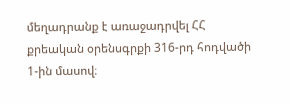մեղադրանք է առաջադրվել ՀՀ քրեական օրենսգրքի 316-րդ հոդվածի 1-ին մասով։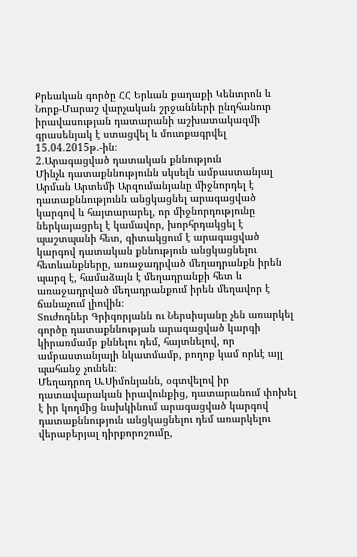Քրեական գործը ՀՀ Երևան քաղաքի Կենտրոն և Նորք-Մարաշ վարչական շրջանների ընդհանուր իրավասության դատարանի աշխատակազմի գրասենյակ է ստացվել և մուտքագրվել 15.04.2015թ.-ին։
2.Արագացված դատական քննություն
Մինչև դատաքննությունն սկսելն ամբաստանյալ Արման Արտեմի Արզումանյանը միջնորդել է դատաքննությունն անցկացնել արագացված կարգով և հայտարարել, որ միջնորդությունը ներկայացրել է կամավոր, խորհրդակցել է պաշտպանի հետ, գիտակցում է արագացված կարգով դատական քննություն անցկացնելու հետևանքները, առաջադրված մեղադրանքն իրեն պարզ է, համաձայն է մեղադրանքի հետ և առաջադրված մեղադրանքում իրեն մեղավոր է ճանաչում լիովին։
Տուժողներ Գրիգորյանն ու Ներսիսյանը չեն առարկել գործը դատաքննության արագացված կարգի կիրառմամբ քննելու դեմ, հայտնելով, որ ամբաստանյալի նկատմամբ, բողոք կամ որևէ այլ պահանջ չունեն։
Մեղադրող Ա.Սիմոնյանն, օգտվելով իր դատավարական իրավունքից, դատարանում փոխել է իր կողմից նախկինում արագացված կարգով դատաքննություն անցկացնելու դեմ առարկելու վերաբերյալ դիրքորոշումը,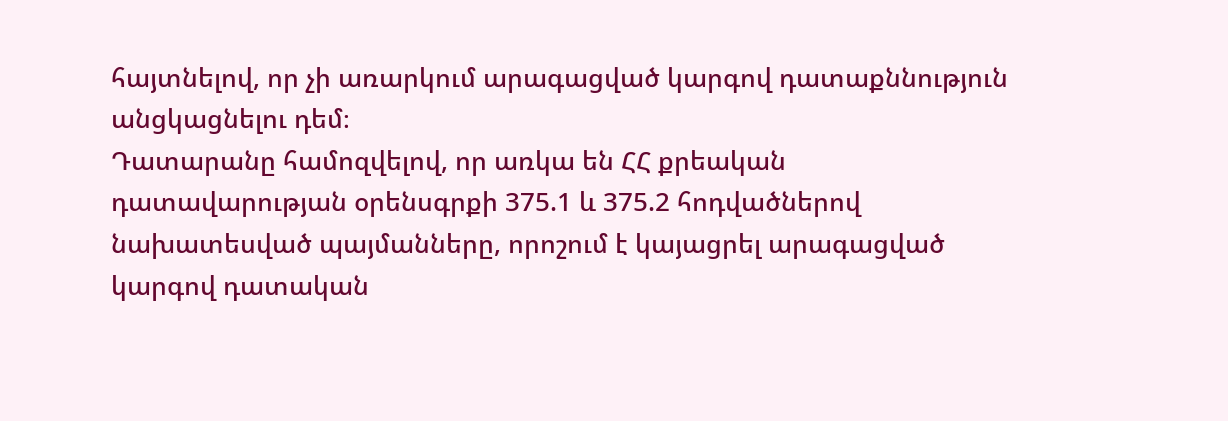հայտնելով, որ չի առարկում արագացված կարգով դատաքննություն անցկացնելու դեմ։
Դատարանը համոզվելով, որ առկա են ՀՀ քրեական դատավարության օրենսգրքի 375.1 և 375.2 հոդվածներով նախատեսված պայմանները, որոշում է կայացրել արագացված կարգով դատական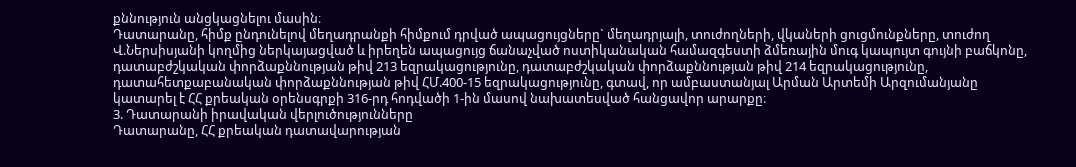քննություն անցկացնելու մասին։
Դատարանը, հիմք ընդունելով մեղադրանքի հիմքում դրված ապացույցները` մեղադրյալի, տուժողների, վկաների ցուցմունքները, տուժող Վ.Ներսիսյանի կողմից ներկայացված և իրեղեն ապացույց ճանաչված ոստիկանական համազգեստի ձմեռային մուգ կապույտ գույնի բաճկոնը, դատաբժշկական փորձաքննության թիվ 213 եզրակացությունը, դատաբժշկական փորձաքննության թիվ 214 եզրակացությունը, դատահետքաբանական փորձաքննության թիվ ՀՄ.400-15 եզրակացությունը, գտավ, որ ամբաստանյալ Արման Արտեմի Արզումանյանը կատարել է ՀՀ քրեական օրենսգրքի 316-րդ հոդվածի 1-ին մասով նախատեսված հանցավոր արարքը։
3. Դատարանի իրավական վերլուծությունները
Դատարանը, ՀՀ քրեական դատավարության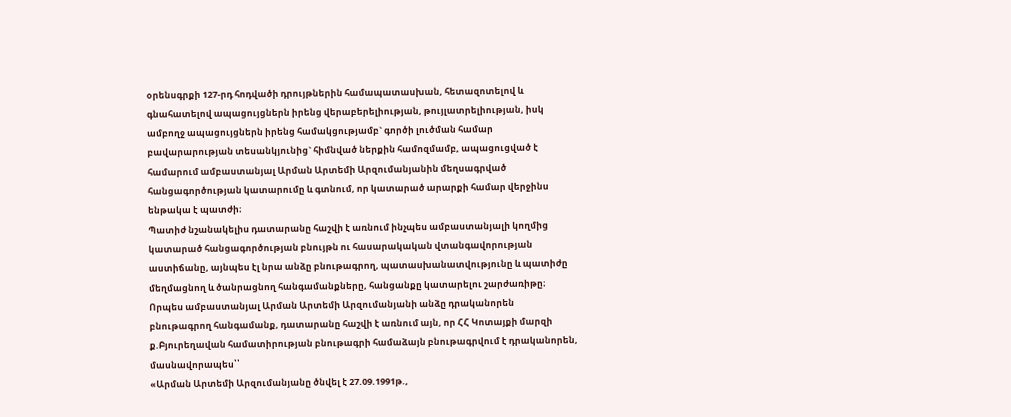օրենսգրքի 127-րդ հոդվածի դրույթներին համապատասխան, հետազոտելով և գնահատելով ապացույցներն իրենց վերաբերելիության, թույլատրելիության, իսկ ամբողջ ապացույցներն իրենց համակցությամբ` գործի լուծման համար բավարարության տեսանկյունից` հիմնված ներքին համոզմամբ, ապացուցված է համարում ամբաստանյալ Արման Արտեմի Արզումանյանին մեղսագրված հանցագործության կատարումը և գտնում, որ կատարած արարքի համար վերջինս ենթակա է պատժի։
Պատիժ նշանակելիս դատարանը հաշվի է առնում ինչպես ամբաստանյալի կողմից կատարած հանցագործության բնույթն ու հասարակական վտանգավորության աստիճանը, այնպես էլ նրա անձը բնութագրող, պատասխանատվությունը և պատիժը մեղմացնող և ծանրացնող հանգամանքները, հանցանքը կատարելու շարժառիթը։
Որպես ամբաստանյալ Արման Արտեմի Արզումանյանի անձը դրականորեն բնութագրող հանգամանք, դատարանը հաշվի է առնում այն, որ ՀՀ Կոտայքի մարզի ք.Բյուրեղավան համատիրության բնութագրի համաձայն բնութագրվում է դրականորեն, մասնավորապես՝՝
«Արման Արտեմի Արզումանյանը ծնվել է 27.09.1991թ.,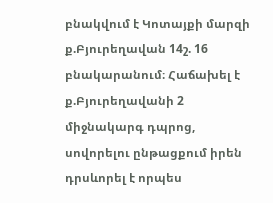բնակվում է Կոտայքի մարզի ք.Բյուրեղավան 14շ. 16 բնակարանում։ Հաճախել է ք.Բյուրեղավանի 2 միջնակարգ դպրոց, սովորելու ընթացքում իրեն դրսևորել է որպես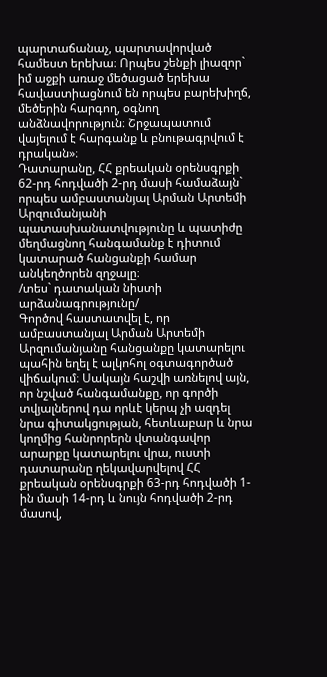պարտաճանաչ, պարտավորված համեստ երեխա։ Որպես շենքի լիազոր` իմ աջքի առաջ մեծացած երեխա հավաստիացնում են որպես բարեխիղճ, մեծերին հարգող, օգնող անձնավորություն։ Շրջապատում վայելում է հարգանք և բնութագրվում է դրական»։
Դատարանը, ՀՀ քրեական օրենսգրքի 62-րդ հոդվածի 2-րդ մասի համաձայն` որպես ամբաստանյալ Արման Արտեմի Արզումանյանի պատասխանատվությունը և պատիժը մեղմացնող հանգամանք է դիտում կատարած հանցանքի համար անկեղծորեն զղջալը։
/տես` դատական նիստի արձանագրությունը/
Գործով հաստատվել է, որ ամբաստանյալ Արման Արտեմի Արզումանյանը հանցանքը կատարելու պահին եղել է ալկոհոլ օգտագործած վիճակում։ Սակայն հաշվի առնելով այն, որ նշված հանգամանքը, որ գործի տվյալներով դա որևէ կերպ չի ազդել նրա գիտակցության, հետևաբար և նրա կողմից հանրորերն վտանգավոր արարքը կատարելու վրա, ուստի դատարանը ղեկավարվելով ՀՀ քրեական օրենսգրքի 63-րդ հոդվածի 1-ին մասի 14-րդ և նույն հոդվածի 2-րդ մասով,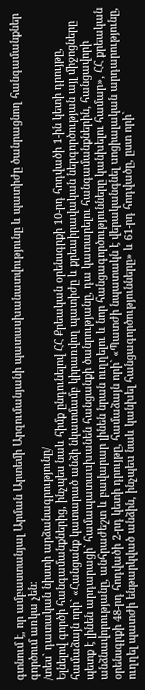գտնում է, որ ամբաստանյալ Արման Արտեմի Արզումանյանի պատասխանատվությունը և պատիժը ծանրացնող հանգամանքներ գործում առկա չեն։
/տես` դատական նիստի արձանագրությունը/
Ելնելով գործի հանգամանքներից, ինչպես նաև հիմք ընդունելով ՀՀ Քրեական օրենսգրքի 10-րդ հոդվածի 1-ին կետի դրույթը, համաձայն որի` «Հանցանք կատարած անձի նկատմամբ կիրառվող պատիժը և քրեաիրավական ներգործության այլ միջոցները պետք է լինեն արդարացի` համապատաuխանեն հանցանքի ծանրությանը, դա կատարելու հանգամանքներին, հանցավորի անձնավորությանը, անհրաժեշտ և բավարար լինեն նրան ուղղելու և նոր հանցագործությունները կանխելու համար», ՀՀ քրեական օրենսգրքի 48-րդ հոդվածի 2-րդ կետի դրույթը, համաձայն որի` «Պատժի նպատակն է վերականգնել uոցիալական արդարությունը, ուղղել պատժի ենթարկված անձին, ինչպեu նաև կանխել հանցագործությունները» և 61-րդ հոդվածը, ըստ որի`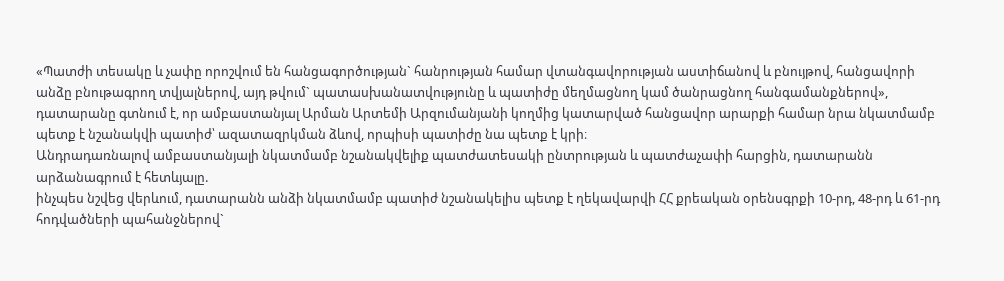«Պատժի տեսակը և չափը որոշվում են հանցագործության` հանրության համար վտանգավորության աստիճանով և բնույթով, հանցավորի անձը բնութագրող տվյալներով, այդ թվում` պատասխանատվությունը և պատիժը մեղմացնող կամ ծանրացնող հանգամանքներով», դատարանը գտնում է, որ ամբաստանյալ Արման Արտեմի Արզումանյանի կողմից կատարված հանցավոր արարքի համար նրա նկատմամբ պետք է նշանակվի պատիժ՝ ազատազրկման ձևով, որպիսի պատիժը նա պետք է կրի։
Անդրադառնալով ամբաստանյալի նկատմամբ նշանակվելիք պատժատեսակի ընտրության և պատժաչափի հարցին, դատարանն արձանագրում է հետևյալը.
ինչպես նշվեց վերևում, դատարանն անձի նկատմամբ պատիժ նշանակելիս պետք է ղեկավարվի ՀՀ քրեական օրենսգրքի 10-րդ, 48-րդ և 61-րդ հոդվածների պահանջներով`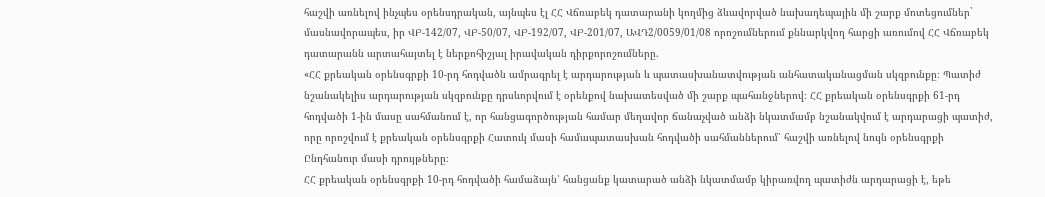հաշվի առնելով ինչպես օրենսդրական, այնպես էլ ՀՀ Վճռաբեկ դատարանի կողմից ձևավորված նախադեպային մի շարք մոտեցումներ` մասնավորապես, իր ՎԲ-142/07, ՎԲ-50/07, ՎԲ-192/07, ՎԲ-201/07, ԱՎԴ2/0059/01/08 որոշումներում քննարկվող հարցի առումով ՀՀ Վճռաբեկ դատարանն արտահայտել է ներքոհիշյալ իրավական դիրքորոշումները.
«ՀՀ քրեական օրենսգրքի 10-րդ հոդվածն ամրագրել է արդարության և պատասխանատվության անհատականացման սկզբունքը։ Պատիժ նշանակելիս արդարության սկզբունքը դրսևորվում է օրենքով նախատեսված մի շարք պահանջներով։ ՀՀ քրեական օրենսգրքի 61-րդ հոդվածի 1-ին մասը սահմանում է, որ հանցագործության համար մեղավոր ճանաչված անձի նկատմամբ նշանակվում է արդարացի պատիժ, որը որոշվում է քրեական օրենսգրքի Հատուկ մասի համապատասխան հոդվածի սահմաններում՝ հաշվի առնելով նույն օրենսգրքի Ընդհանուր մասի դրույթները։
ՀՀ քրեական օրենսգրքի 10-րդ հոդվածի համաձայն՝ հանցանք կատարած անձի նկատմամբ կիրառվող պատիժն արդարացի է, եթե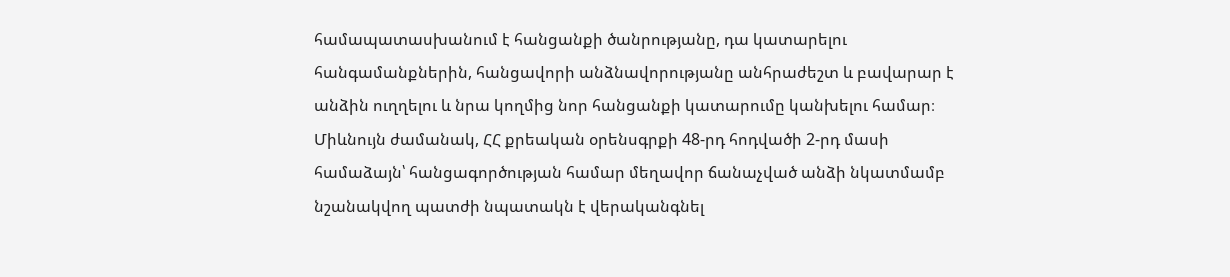համապատասխանում է հանցանքի ծանրությանը, դա կատարելու հանգամանքներին, հանցավորի անձնավորությանը անհրաժեշտ և բավարար է անձին ուղղելու և նրա կողմից նոր հանցանքի կատարումը կանխելու համար։
Միևնույն ժամանակ, ՀՀ քրեական օրենսգրքի 48-րդ հոդվածի 2-րդ մասի համաձայն՝ հանցագործության համար մեղավոր ճանաչված անձի նկատմամբ նշանակվող պատժի նպատակն է վերականգնել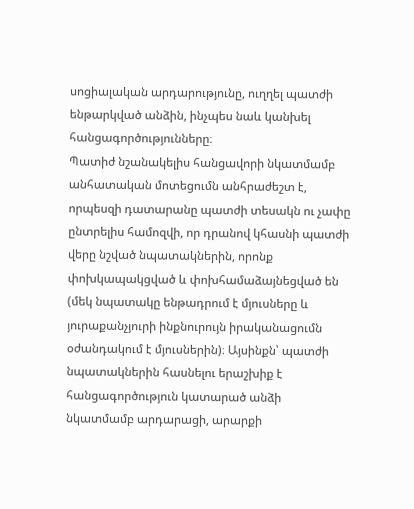սոցիալական արդարությունը, ուղղել պատժի ենթարկված անձին, ինչպես նաև կանխել հանցագործությունները։
Պատիժ նշանակելիս հանցավորի նկատմամբ անհատական մոտեցումն անհրաժեշտ է, որպեսզի դատարանը պատժի տեսակն ու չափը ընտրելիս համոզվի, որ դրանով կհասնի պատժի վերը նշված նպատակներին, որոնք փոխկապակցված և փոխհամաձայնեցված են (մեկ նպատակը ենթադրում է մյուսները և յուրաքանչյուրի ինքնուրույն իրականացումն օժանդակում է մյուսներին)։ Այսինքն՝ պատժի նպատակներին հասնելու երաշխիք է հանցագործություն կատարած անձի նկատմամբ արդարացի, արարքի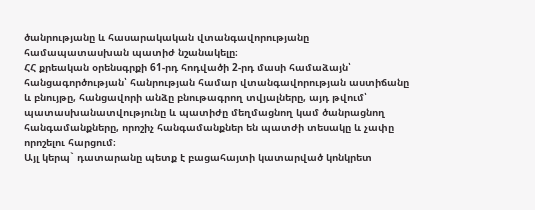ծանրությանը և հասարակական վտանգավորությանը համապատասխան պատիժ նշանակելը։
ՀՀ քրեական օրենսգրքի 61-րդ հոդվածի 2-րդ մասի համաձայն՝ հանցագործության՝ հանրության համար վտանգավորության աստիճանը և բնույթը, հանցավորի անձը բնութագրող տվյալները, այդ թվում՝ պատասխանատվությունը և պատիժը մեղմացնող կամ ծանրացնող հանգամանքները, որոշիչ հանգամանքներ են պատժի տեսակը և չափը որոշելու հարցում։
Այլ կերպ` դատարանը պետք է բացահայտի կատարված կոնկրետ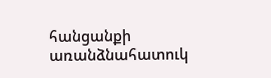հանցանքի առանձնահատուկ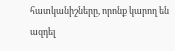հատկանիշները, որոնք կարող են ազդել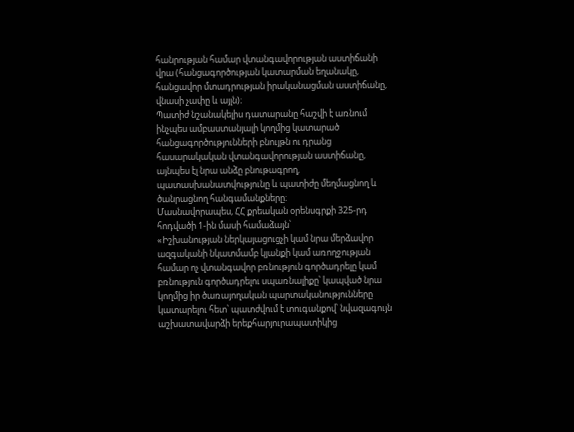հանրության համար վտանգավորության աստիճանի վրա (հանցագործության կատարման եղանակը, հանցավոր մտադրության իրականացման աստիճանը, վնասի չափը և այլն)։
Պատիժ նշանակելիս դատարանը հաշվի է առնում ինչպես ամբաստանյալի կողմից կատարած հանցագործությունների բնույթն ու դրանց հասարակական վտանգավորության աստիճանը, այնպես էլ նրա անձը բնութագրող, պատասխանատվությունը և պատիժը մեղմացնող և ծանրացնող հանգամանքները։
Մասնավորապես, ՀՀ քրեական օրենսգրքի 325-րդ հոդվածի 1-ին մասի համաձայն՝
«Իշխանության ներկայացուցչի կամ նրա մերձավոր ազգականի նկատմամբ կյանքի կամ առողջության համար ոչ վտանգավոր բռնություն գործադրելը կամ բռնություն գործադրելու սպառնալիքը՝ կապված նրա կողմից իր ծառայողական պարտականությունները կատարելու հետ՝ պատժվում է տուգանքով՝ նվազագույն աշխատավարձի երեքհարյուրապատիկից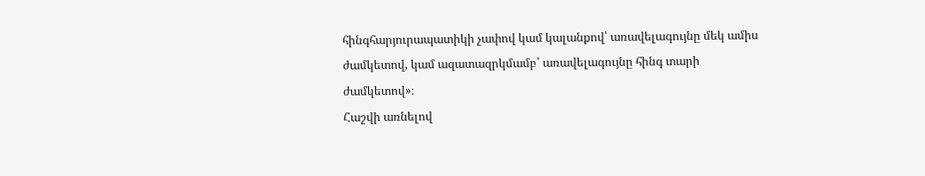հինգհարյուրապատիկի չափով կամ կալանքով՝ առավելագույնը մեկ ամիս ժամկետով, կամ ազատազրկմամբ՝ առավելագույնը հինգ տարի ժամկետով»։
Հաշվի առնելով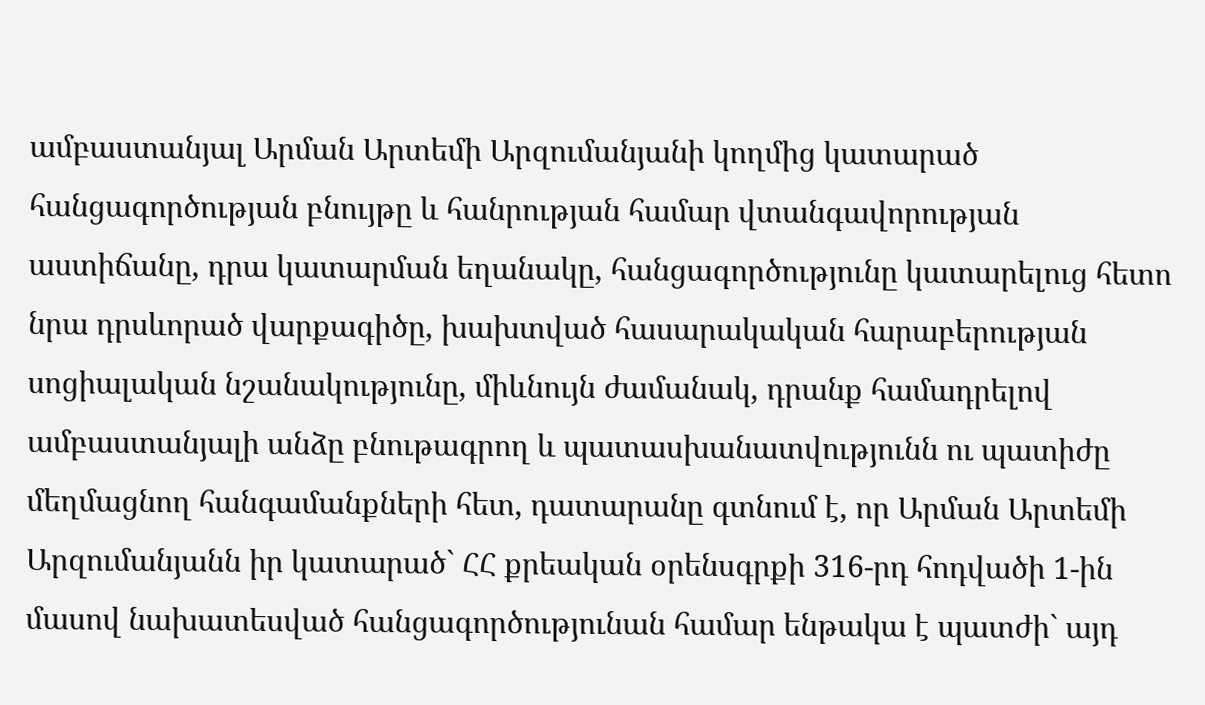ամբաստանյալ Արման Արտեմի Արզումանյանի կողմից կատարած հանցագործության բնույթը և հանրության համար վտանգավորության աստիճանը, դրա կատարման եղանակը, հանցագործությունը կատարելուց հետո նրա դրսևորած վարքագիծը, խախտված հասարակական հարաբերության սոցիալական նշանակությունը, միևնույն ժամանակ, դրանք համադրելով ամբաստանյալի անձը բնութագրող և պատասխանատվությունն ու պատիժը մեղմացնող հանգամանքների հետ, դատարանը գտնում է, որ Արման Արտեմի Արզումանյանն իր կատարած` ՀՀ քրեական օրենսգրքի 316-րդ հոդվածի 1-ին մասով նախատեսված հանցագործությունան համար ենթակա է պատժի` այդ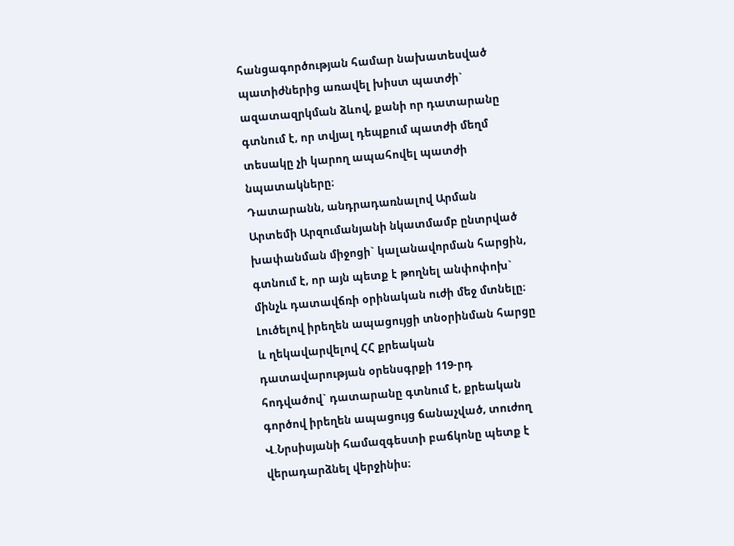հանցագործության համար նախատեսված պատիժներից առավել խիստ պատժի` ազատազրկման ձևով, քանի որ դատարանը գտնում է, որ տվյալ դեպքում պատժի մեղմ տեսակը չի կարող ապահովել պատժի նպատակները։
Դատարանն, անդրադառնալով Արման Արտեմի Արզումանյանի նկատմամբ ընտրված խափանման միջոցի` կալանավորման հարցին, գտնում է, որ այն պետք է թողնել անփոփոխ` մինչև դատավճռի օրինական ուժի մեջ մտնելը։
Լուծելով իրեղեն ապացույցի տնօրինման հարցը և ղեկավարվելով ՀՀ քրեական դատավարության օրենսգրքի 119-րդ հոդվածով` դատարանը գտնում է, քրեական գործով իրեղեն ապացույց ճանաչված, տուժող Վ.Նրսիսյանի համազգեստի բաճկոնը պետք է վերադարձնել վերջինիս։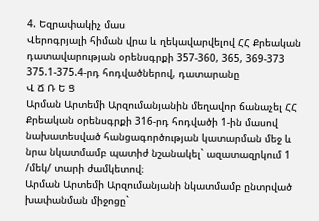4. Եզրափակիչ մաս
Վերոգրյալի հիման վրա և ղեկավարվելով ՀՀ Քրեական դատավարության օրենսգրքի 357-360, 365, 369-373 375.1-375.4-րդ հոդվածներով, դատարանը
Վ Ճ Ռ Ե Ց
Արման Արտեմի Արզումանյանին մեղավոր ճանաչել ՀՀ Քրեական օրենսգրքի 316-րդ հոդվածի 1-ին մասով նախատեսված հանցագործության կատարման մեջ և նրա նկատմամբ պատիժ նշանակել` ազատազրկում 1 /մեկ/ տարի ժամկետով։
Արման Արտեմի Արզումանյանի նկատմամբ ընտրված խափանման միջոցը`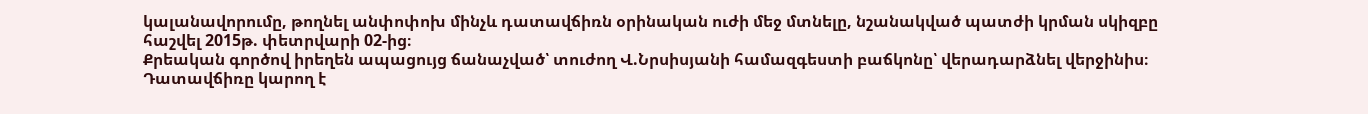կալանավորումը, թողնել անփոփոխ մինչև դատավճիռն օրինական ուժի մեջ մտնելը, նշանակված պատժի կրման սկիզբը հաշվել 2015թ. փետրվարի 02-ից։
Քրեական գործով իրեղեն ապացույց ճանաչված՝ տուժող Վ.Նրսիսյանի համազգեստի բաճկոնը՝ վերադարձնել վերջինիս։
Դատավճիռը կարող է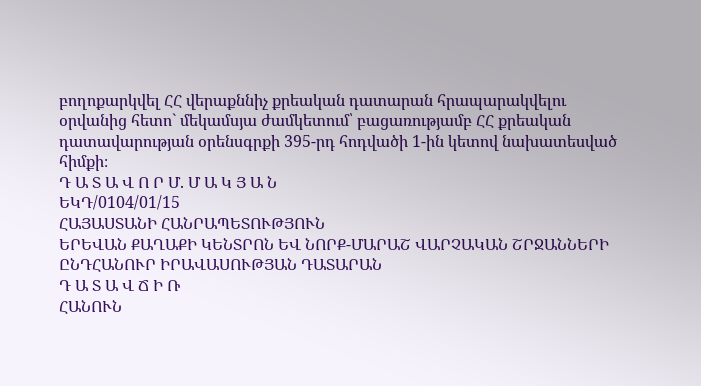բողոքարկվել ՀՀ վերաքննիչ քրեական դատարան հրապարակվելու օրվանից հետո` մեկամսյա ժամկետում՝ բացառությամբ ՀՀ քրեական դատավարության օրենսգրքի 395-րդ հոդվածի 1-ին կետով նախատեսված հիմքի։
Դ Ա Տ Ա Վ Ո Ր Մ. Մ Ա Կ Յ Ա Ն
ԵԿԴ/0104/01/15
ՀԱՅԱՍՏԱՆԻ ՀԱՆՐԱՊԵՏՈՒԹՅՈՒՆ
ԵՐԵՎԱՆ ՔԱՂԱՔԻ ԿԵՆՏՐՈՆ ԵՎ ՆՈՐՔ-ՄԱՐԱՇ ՎԱՐՉԱԿԱՆ ՇՐՋԱՆՆԵՐԻ ԸՆԴՀԱՆՈՒՐ ԻՐԱՎԱՍՈՒԹՅԱՆ ԴԱՏԱՐԱՆ
Դ Ա Տ Ա Վ Ճ Ի Ռ
ՀԱՆՈՒՆ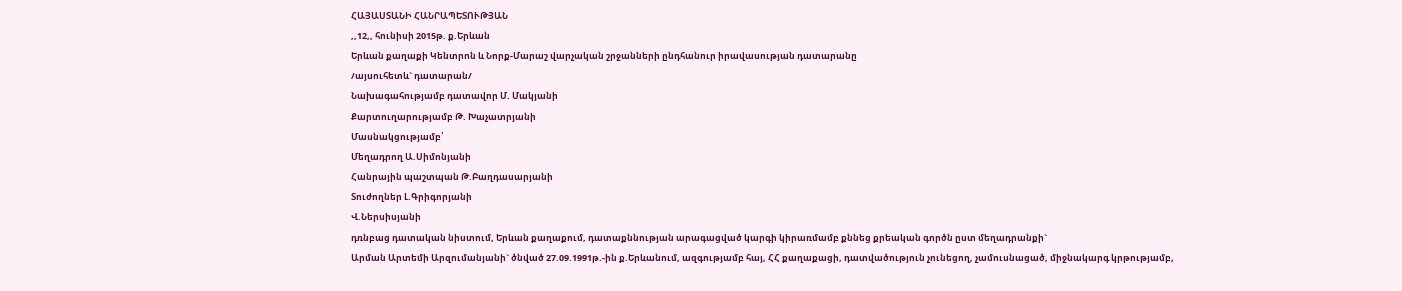ՀԱՅԱՍՏԱՆԻ ՀԱՆՐԱՊԵՏՈՒԹՅԱՆ
,,12,, հունիսի 2015թ. ք.Երևան
Երևան քաղաքի Կենտրոն և Նորք-Մարաշ վարչական շրջանների ընդհանուր իրավասության դատարանը
/այսուհետև` դատարան/
Նախագահությամբ դատավոր Մ. Մակյանի
Քարտուղարությամբ Թ. Խաչատրյանի
Մասնակցությամբ՝
Մեղադրող Ա.Սիմոնյանի
Հանրային պաշտպան Թ.Բաղդասարյանի
Տուժողներ Լ.Գրիգորյանի
Վ.Ներսիսյանի
դռնբաց դատական նիստում, Երևան քաղաքում, դատաքննության արագացված կարգի կիրառմամբ քննեց քրեական գործն ըստ մեղադրանքի`
Արման Արտեմի Արզումանյանի` ծնված 27.09.1991թ.-ին ք.Երևանում, ազգությամբ հայ, ՀՀ քաղաքացի, դատվածություն չունեցող, չամուսնացած, միջնակարգ կրթությամբ,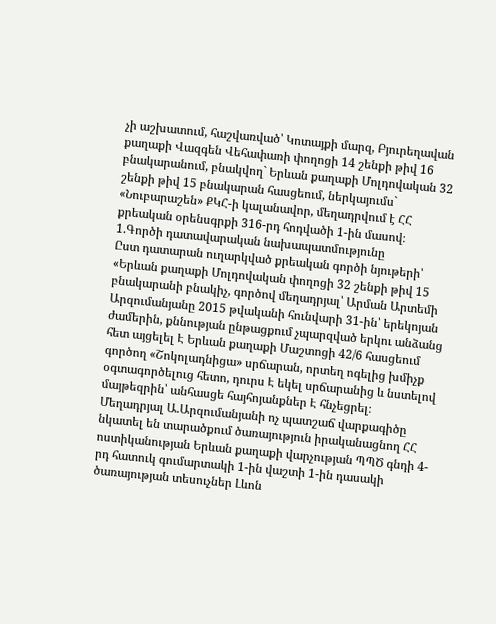չի աշխատում, հաշվառված՝ Կոտայքի մարզ, Բյուրեղավան քաղաքի Վազգեն Վեհափառի փողոցի 14 շենքի թիվ 16 բնակարանում, բնակվող` Երևան քաղաքի Մոլդովական 32 շենքի թիվ 15 բնակարան հասցեում, ներկայումս` «Նուբարաշեն» ՔԿՀ-ի կալանավոր, մեղադրվում է ՀՀ քրեական օրենսգրքի 316-րդ հոդվածի 1-ին մասով։
1.Գործի դատավարական նախապատմությունը
Ըստ դատարան ուղարկված քրեական գործի նյութերի՝
«Երևան քաղաքի Մոլդովական փողոցի 32 շենքի թիվ 15 բնակարանի բնակիչ, գործով մեղադրյալ՝ Արման Արտեմի Արզումանյանը 2015 թվականի հունվարի 31-ին՝ երեկոյան ժամերին, քննության ընթացքում չպարզված երկու անձանց հետ այցելել Է Երևան քաղաքի Մաշտոցի 42/6 հասցեում գործող «Շոկոլադնիցա» սրճարան, որտեղ ոգելից խմիչք օգտագործելուց հետո, դուրս Է եկել սրճարանից և նստելով մայթեզրին՝ անհասցե հայհոյանքներ Է հնչեցրել։
Մեղադրյալ Ա.Արզումանյանի ոչ պատշաճ վարքագիծը նկատել են տարածքում ծառայություն իրականացնող ՀՀ ոստիկանության Երևան քաղաքի վարչության ՊՊԾ գնդի 4-րդ հատուկ գումարտակի 1-ին վաշտի 1-ին դասակի ծառայության տեսուչներ Լևոն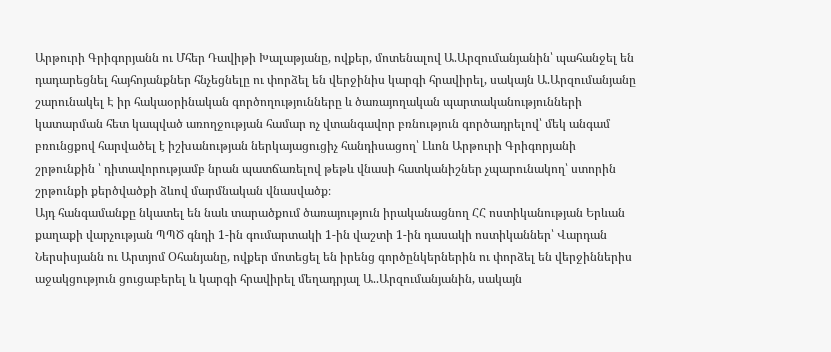Արթուրի Գրիգորյանն ու Մհեր Դավիթի Խալաթյանը, ովքեր, մոտենալով Ա.Արզումանյանին՝ պահանջել են դադարեցնել հայհոյանքներ հնչեցնելը ու փորձել են վերջինիս կարգի հրավիրել, սակայն Ա.Արզումանյանը շարունակել Է իր հակաօրինական գործողությունները և ծառայողական պարտականությունների կատարման հետ կապված առողջության համար ոչ վտանգավոր բռնություն գործադրելով՝ մեկ անգամ բռունցքով հարվածել է իշխանության ներկայացուցիչ հանդիսացող՝ Լևոն Արթուրի Գրիգորյանի շրթունքին ՝ դիտավորությամբ նրան պատճառելով թեթև վնասի հատկանիշներ չպարունակող՝ ստորին շրթունքի քերծվածքի ձևով մարմնական վնասվածք։
Այդ հանգամանքը նկատել են նաև տարածքում ծառայություն իրականացնող ՀՀ ոստիկանության Երևան քաղաքի վարչության ՊՊԾ գնդի 1-ին գումարտակի 1-ին վաշտի 1-ին դասակի ոստիկաններ՝ Վարդան Ներսիսյանն ու Արտյոմ Օհանյանը, ովքեր մոտեցել են իրենց գործընկերներին ու փորձել են վերջիններիս աջակցություն ցուցաբերել և կարգի հրավիրել մեղադրյալ Ա..Արզումանյանին, սակայն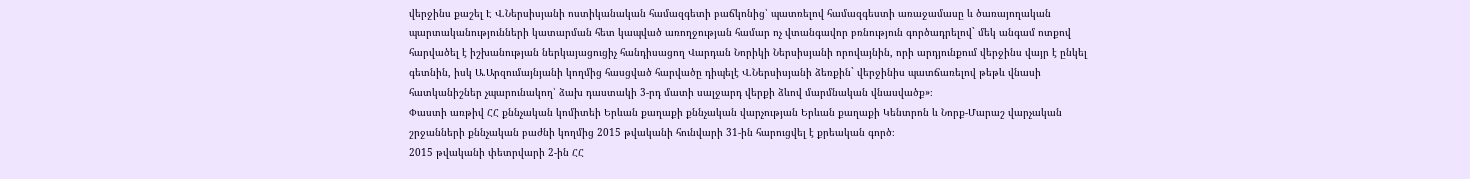վերջինս քաշել Է Վ.Ներսիսյանի ոստիկանական համազգետի բաճկոնից՝ պատռելով համազգեստի առաջամասը և ծառայողական պարտականությունների կատարման հետ կապված առողջության համար ոչ վտանգավոր բռնություն գործադրելով` մեկ անգամ ոտքով հարվածել է իշխանության ներկայացուցիչ հանդիսացող Վարդան Նորիկի Ներսիսյանի որովայնին, որի արդյունքում վերջինս վայր է ընկել գետնին, իսկ Ա.Արզումայնյանի կողմից հասցված հարվածը դիպելէ Վ.Ներսիսյանի ձեռքին` վերջինիս պատճառելով թեթև վնասի հատկանիշներ չպարունակող՝ ձախ դաստակի 3-րդ մատի սալջարդ վերքի ձևով մարմնական վնասվածք»։
Փաստի առթիվ ՀՀ քննչական կոմիտեի Երևան քաղաքի քննչական վարչության Երևան քաղաքի Կենտրոն և Նորք-Մարաշ վարչական շրջանների քննչական բաժնի կողմից 2015 թվականի հունվարի 31-ին հարուցվել է քրեական գործ։
2015 թվականի փետրվարի 2-ին ՀՀ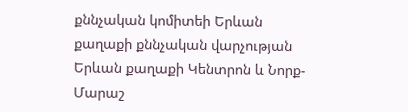քննչական կոմիտեի Երևան քաղաքի քննչական վարչության Երևան քաղաքի Կենտրոն և Նորք-Մարաշ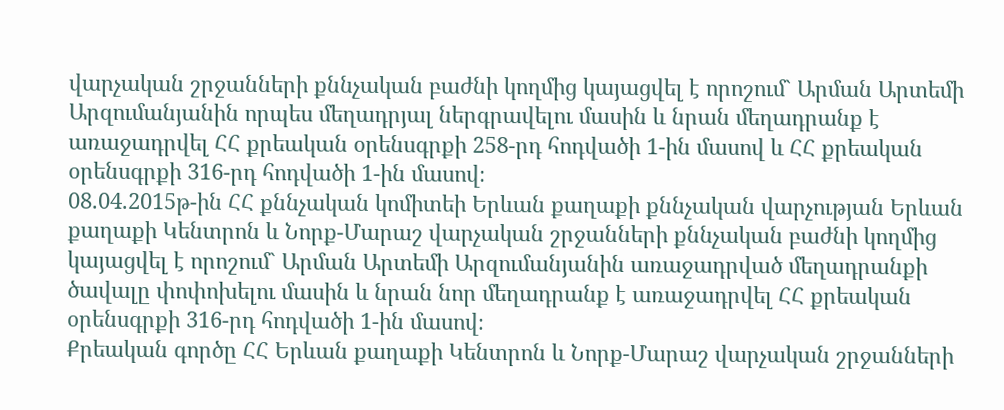վարչական շրջանների քննչական բաժնի կողմից կայացվել է որոշում` Արման Արտեմի Արզումանյանին որպես մեղադրյալ ներգրավելու մասին և նրան մեղադրանք է առաջադրվել ՀՀ քրեական օրենսգրքի 258-րդ հոդվածի 1-ին մասով և ՀՀ քրեական օրենսգրքի 316-րդ հոդվածի 1-ին մասով։
08.04.2015թ-ին ՀՀ քննչական կոմիտեի Երևան քաղաքի քննչական վարչության Երևան քաղաքի Կենտրոն և Նորք-Մարաշ վարչական շրջանների քննչական բաժնի կողմից կայացվել է որոշում` Արման Արտեմի Արզումանյանին առաջադրված մեղադրանքի ծավալը փոփոխելու մասին և նրան նոր մեղադրանք է առաջադրվել ՀՀ քրեական օրենսգրքի 316-րդ հոդվածի 1-ին մասով։
Քրեական գործը ՀՀ Երևան քաղաքի Կենտրոն և Նորք-Մարաշ վարչական շրջանների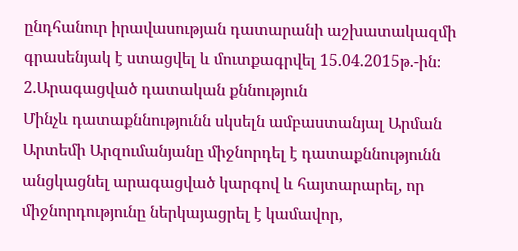ընդհանուր իրավասության դատարանի աշխատակազմի գրասենյակ է ստացվել և մուտքագրվել 15.04.2015թ.-ին։
2.Արագացված դատական քննություն
Մինչև դատաքննությունն սկսելն ամբաստանյալ Արման Արտեմի Արզումանյանը միջնորդել է դատաքննությունն անցկացնել արագացված կարգով և հայտարարել, որ միջնորդությունը ներկայացրել է կամավոր,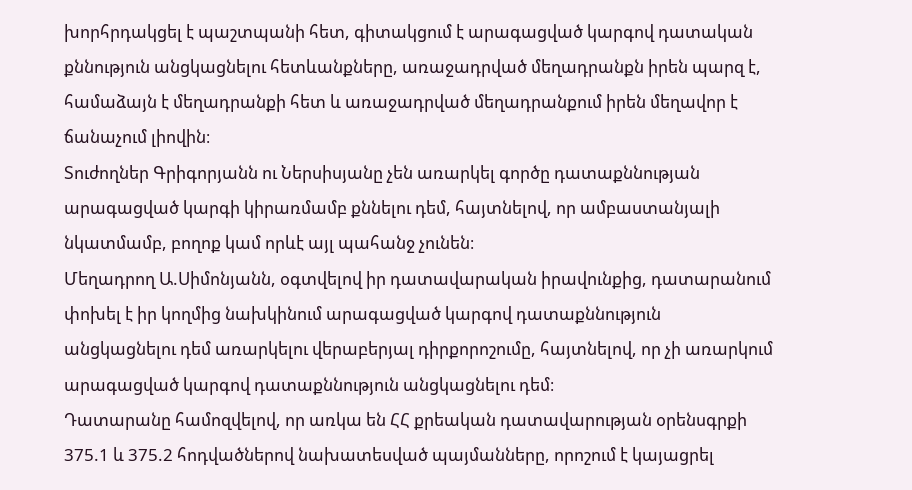խորհրդակցել է պաշտպանի հետ, գիտակցում է արագացված կարգով դատական քննություն անցկացնելու հետևանքները, առաջադրված մեղադրանքն իրեն պարզ է, համաձայն է մեղադրանքի հետ և առաջադրված մեղադրանքում իրեն մեղավոր է ճանաչում լիովին։
Տուժողներ Գրիգորյանն ու Ներսիսյանը չեն առարկել գործը դատաքննության արագացված կարգի կիրառմամբ քննելու դեմ, հայտնելով, որ ամբաստանյալի նկատմամբ, բողոք կամ որևէ այլ պահանջ չունեն։
Մեղադրող Ա.Սիմոնյանն, օգտվելով իր դատավարական իրավունքից, դատարանում փոխել է իր կողմից նախկինում արագացված կարգով դատաքննություն անցկացնելու դեմ առարկելու վերաբերյալ դիրքորոշումը, հայտնելով, որ չի առարկում արագացված կարգով դատաքննություն անցկացնելու դեմ։
Դատարանը համոզվելով, որ առկա են ՀՀ քրեական դատավարության օրենսգրքի 375.1 և 375.2 հոդվածներով նախատեսված պայմանները, որոշում է կայացրել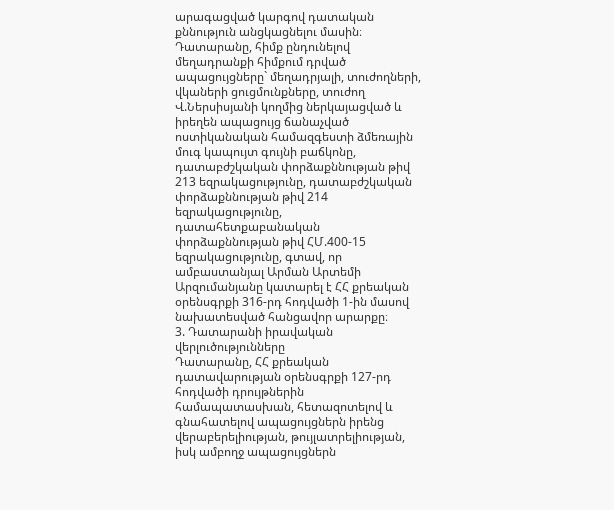արագացված կարգով դատական քննություն անցկացնելու մասին։
Դատարանը, հիմք ընդունելով մեղադրանքի հիմքում դրված ապացույցները` մեղադրյալի, տուժողների, վկաների ցուցմունքները, տուժող Վ.Ներսիսյանի կողմից ներկայացված և իրեղեն ապացույց ճանաչված ոստիկանական համազգեստի ձմեռային մուգ կապույտ գույնի բաճկոնը, դատաբժշկական փորձաքննության թիվ 213 եզրակացությունը, դատաբժշկական փորձաքննության թիվ 214 եզրակացությունը, դատահետքաբանական փորձաքննության թիվ ՀՄ.400-15 եզրակացությունը, գտավ, որ ամբաստանյալ Արման Արտեմի Արզումանյանը կատարել է ՀՀ քրեական օրենսգրքի 316-րդ հոդվածի 1-ին մասով նախատեսված հանցավոր արարքը։
3. Դատարանի իրավական վերլուծությունները
Դատարանը, ՀՀ քրեական դատավարության օրենսգրքի 127-րդ հոդվածի դրույթներին համապատասխան, հետազոտելով և գնահատելով ապացույցներն իրենց վերաբերելիության, թույլատրելիության, իսկ ամբողջ ապացույցներն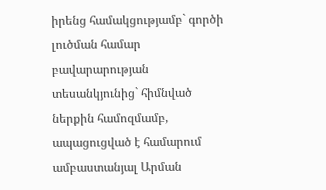իրենց համակցությամբ` գործի լուծման համար բավարարության տեսանկյունից` հիմնված ներքին համոզմամբ, ապացուցված է համարում ամբաստանյալ Արման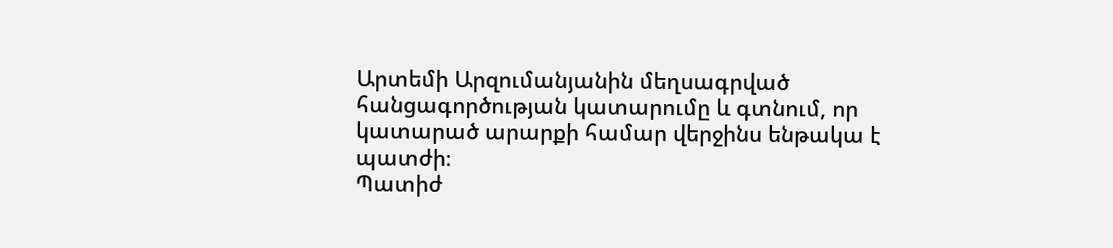Արտեմի Արզումանյանին մեղսագրված հանցագործության կատարումը և գտնում, որ կատարած արարքի համար վերջինս ենթակա է պատժի։
Պատիժ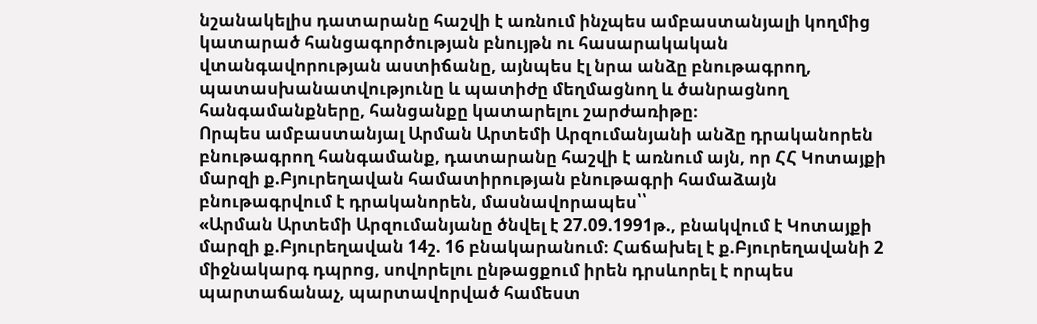նշանակելիս դատարանը հաշվի է առնում ինչպես ամբաստանյալի կողմից կատարած հանցագործության բնույթն ու հասարակական վտանգավորության աստիճանը, այնպես էլ նրա անձը բնութագրող, պատասխանատվությունը և պատիժը մեղմացնող և ծանրացնող հանգամանքները, հանցանքը կատարելու շարժառիթը։
Որպես ամբաստանյալ Արման Արտեմի Արզումանյանի անձը դրականորեն բնութագրող հանգամանք, դատարանը հաշվի է առնում այն, որ ՀՀ Կոտայքի մարզի ք.Բյուրեղավան համատիրության բնութագրի համաձայն բնութագրվում է դրականորեն, մասնավորապես՝՝
«Արման Արտեմի Արզումանյանը ծնվել է 27.09.1991թ., բնակվում է Կոտայքի մարզի ք.Բյուրեղավան 14շ. 16 բնակարանում։ Հաճախել է ք.Բյուրեղավանի 2 միջնակարգ դպրոց, սովորելու ընթացքում իրեն դրսևորել է որպես պարտաճանաչ, պարտավորված համեստ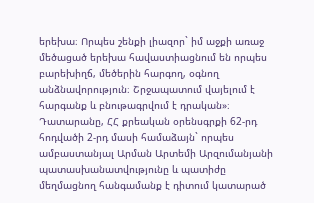երեխա։ Որպես շենքի լիազոր` իմ աջքի առաջ մեծացած երեխա հավաստիացնում են որպես բարեխիղճ, մեծերին հարգող, օգնող անձնավորություն։ Շրջապատում վայելում է հարգանք և բնութագրվում է դրական»։
Դատարանը, ՀՀ քրեական օրենսգրքի 62-րդ հոդվածի 2-րդ մասի համաձայն` որպես ամբաստանյալ Արման Արտեմի Արզումանյանի պատասխանատվությունը և պատիժը մեղմացնող հանգամանք է դիտում կատարած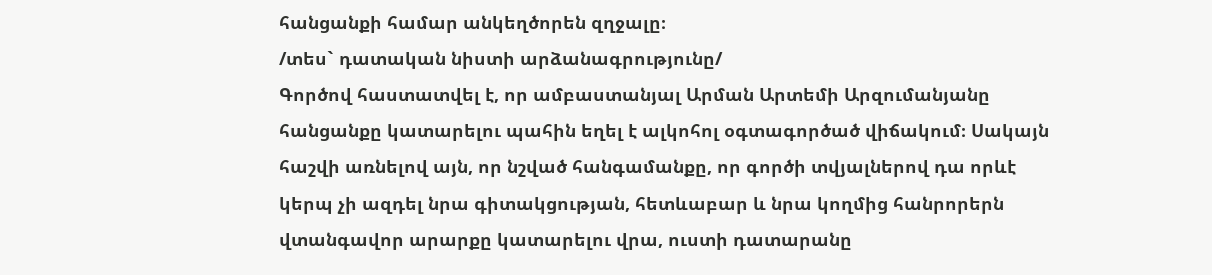հանցանքի համար անկեղծորեն զղջալը։
/տես` դատական նիստի արձանագրությունը/
Գործով հաստատվել է, որ ամբաստանյալ Արման Արտեմի Արզումանյանը հանցանքը կատարելու պահին եղել է ալկոհոլ օգտագործած վիճակում։ Սակայն հաշվի առնելով այն, որ նշված հանգամանքը, որ գործի տվյալներով դա որևէ կերպ չի ազդել նրա գիտակցության, հետևաբար և նրա կողմից հանրորերն վտանգավոր արարքը կատարելու վրա, ուստի դատարանը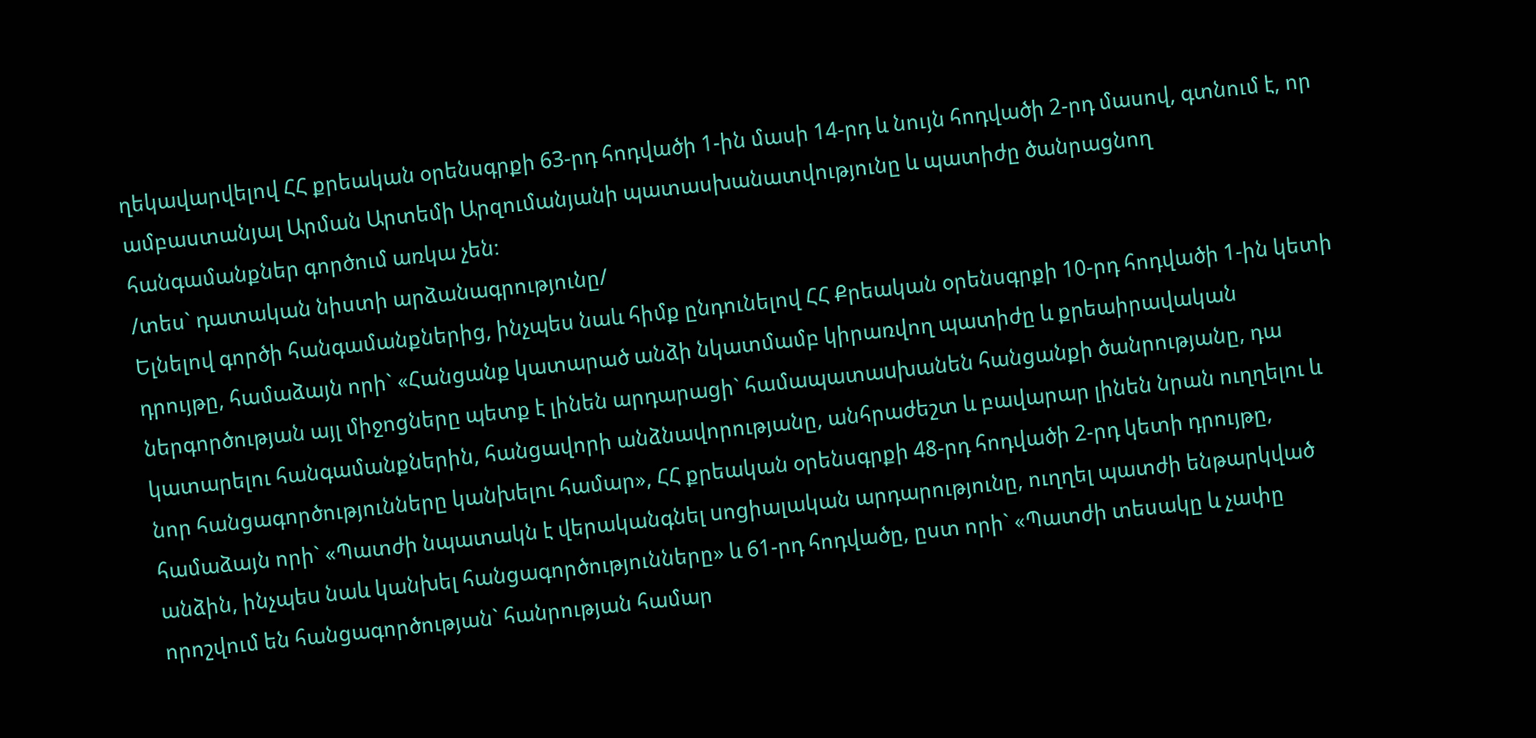ղեկավարվելով ՀՀ քրեական օրենսգրքի 63-րդ հոդվածի 1-ին մասի 14-րդ և նույն հոդվածի 2-րդ մասով, գտնում է, որ ամբաստանյալ Արման Արտեմի Արզումանյանի պատասխանատվությունը և պատիժը ծանրացնող հանգամանքներ գործում առկա չեն։
/տես` դատական նիստի արձանագրությունը/
Ելնելով գործի հանգամանքներից, ինչպես նաև հիմք ընդունելով ՀՀ Քրեական օրենսգրքի 10-րդ հոդվածի 1-ին կետի դրույթը, համաձայն որի` «Հանցանք կատարած անձի նկատմամբ կիրառվող պատիժը և քրեաիրավական ներգործության այլ միջոցները պետք է լինեն արդարացի` համապատաuխանեն հանցանքի ծանրությանը, դա կատարելու հանգամանքներին, հանցավորի անձնավորությանը, անհրաժեշտ և բավարար լինեն նրան ուղղելու և նոր հանցագործությունները կանխելու համար», ՀՀ քրեական օրենսգրքի 48-րդ հոդվածի 2-րդ կետի դրույթը, համաձայն որի` «Պատժի նպատակն է վերականգնել uոցիալական արդարությունը, ուղղել պատժի ենթարկված անձին, ինչպեu նաև կանխել հանցագործությունները» և 61-րդ հոդվածը, ըստ որի` «Պատժի տեսակը և չափը որոշվում են հանցագործության` հանրության համար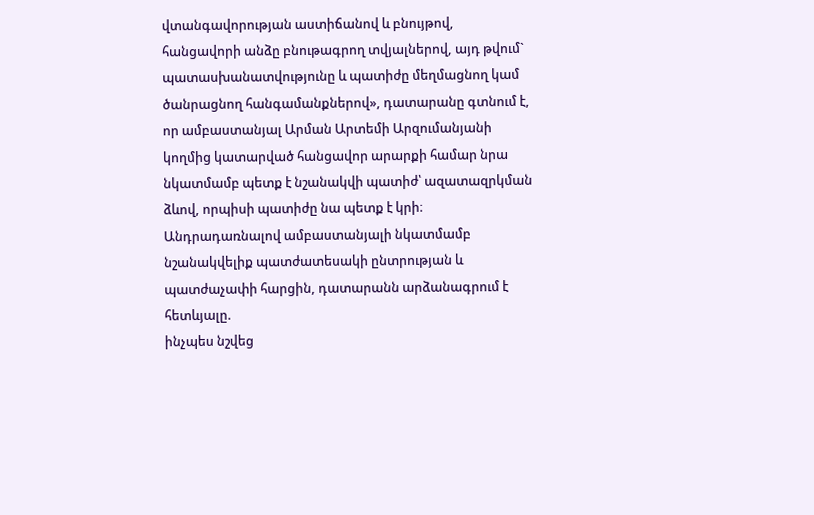վտանգավորության աստիճանով և բնույթով, հանցավորի անձը բնութագրող տվյալներով, այդ թվում` պատասխանատվությունը և պատիժը մեղմացնող կամ ծանրացնող հանգամանքներով», դատարանը գտնում է, որ ամբաստանյալ Արման Արտեմի Արզումանյանի կողմից կատարված հանցավոր արարքի համար նրա նկատմամբ պետք է նշանակվի պատիժ՝ ազատազրկման ձևով, որպիսի պատիժը նա պետք է կրի։
Անդրադառնալով ամբաստանյալի նկատմամբ նշանակվելիք պատժատեսակի ընտրության և պատժաչափի հարցին, դատարանն արձանագրում է հետևյալը.
ինչպես նշվեց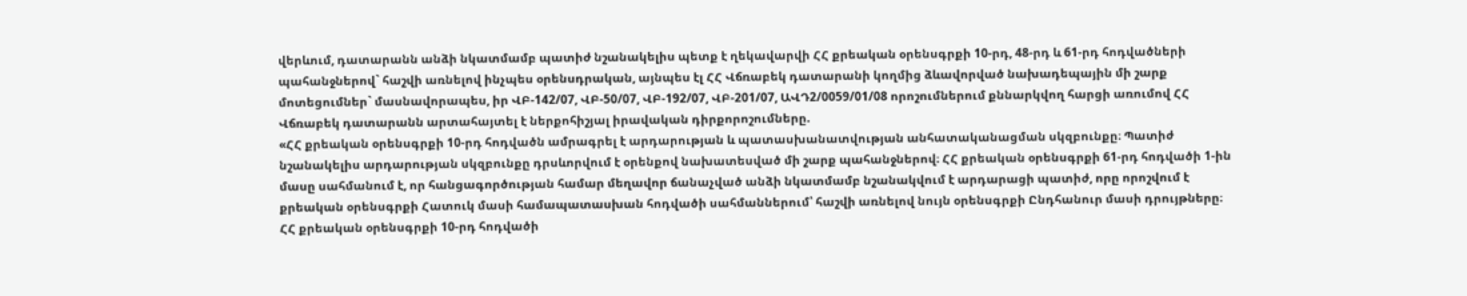վերևում, դատարանն անձի նկատմամբ պատիժ նշանակելիս պետք է ղեկավարվի ՀՀ քրեական օրենսգրքի 10-րդ, 48-րդ և 61-րդ հոդվածների պահանջներով` հաշվի առնելով ինչպես օրենսդրական, այնպես էլ ՀՀ Վճռաբեկ դատարանի կողմից ձևավորված նախադեպային մի շարք մոտեցումներ` մասնավորապես, իր ՎԲ-142/07, ՎԲ-50/07, ՎԲ-192/07, ՎԲ-201/07, ԱՎԴ2/0059/01/08 որոշումներում քննարկվող հարցի առումով ՀՀ Վճռաբեկ դատարանն արտահայտել է ներքոհիշյալ իրավական դիրքորոշումները.
«ՀՀ քրեական օրենսգրքի 10-րդ հոդվածն ամրագրել է արդարության և պատասխանատվության անհատականացման սկզբունքը։ Պատիժ նշանակելիս արդարության սկզբունքը դրսևորվում է օրենքով նախատեսված մի շարք պահանջներով։ ՀՀ քրեական օրենսգրքի 61-րդ հոդվածի 1-ին մասը սահմանում է, որ հանցագործության համար մեղավոր ճանաչված անձի նկատմամբ նշանակվում է արդարացի պատիժ, որը որոշվում է քրեական օրենսգրքի Հատուկ մասի համապատասխան հոդվածի սահմաններում՝ հաշվի առնելով նույն օրենսգրքի Ընդհանուր մասի դրույթները։
ՀՀ քրեական օրենսգրքի 10-րդ հոդվածի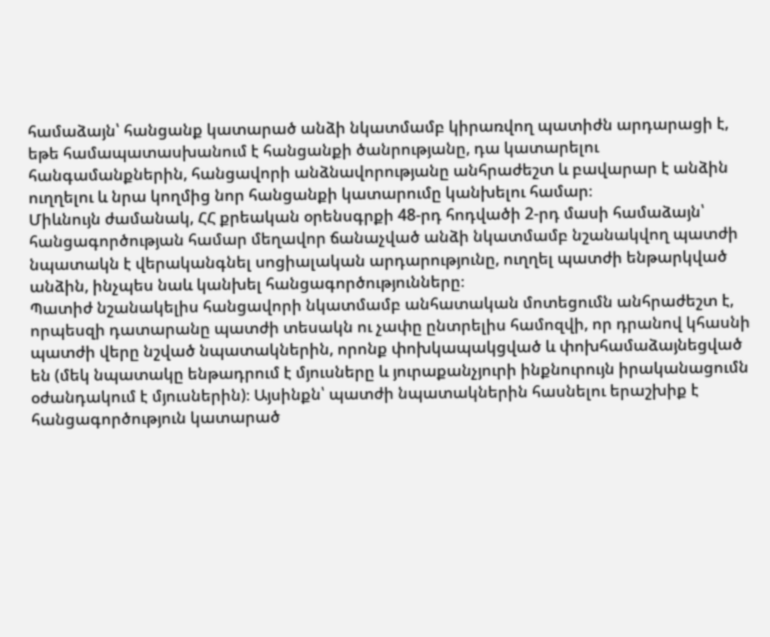համաձայն՝ հանցանք կատարած անձի նկատմամբ կիրառվող պատիժն արդարացի է, եթե համապատասխանում է հանցանքի ծանրությանը, դա կատարելու հանգամանքներին, հանցավորի անձնավորությանը անհրաժեշտ և բավարար է անձին ուղղելու և նրա կողմից նոր հանցանքի կատարումը կանխելու համար։
Միևնույն ժամանակ, ՀՀ քրեական օրենսգրքի 48-րդ հոդվածի 2-րդ մասի համաձայն՝ հանցագործության համար մեղավոր ճանաչված անձի նկատմամբ նշանակվող պատժի նպատակն է վերականգնել սոցիալական արդարությունը, ուղղել պատժի ենթարկված անձին, ինչպես նաև կանխել հանցագործությունները։
Պատիժ նշանակելիս հանցավորի նկատմամբ անհատական մոտեցումն անհրաժեշտ է, որպեսզի դատարանը պատժի տեսակն ու չափը ընտրելիս համոզվի, որ դրանով կհասնի պատժի վերը նշված նպատակներին, որոնք փոխկապակցված և փոխհամաձայնեցված են (մեկ նպատակը ենթադրում է մյուսները և յուրաքանչյուրի ինքնուրույն իրականացումն օժանդակում է մյուսներին)։ Այսինքն՝ պատժի նպատակներին հասնելու երաշխիք է հանցագործություն կատարած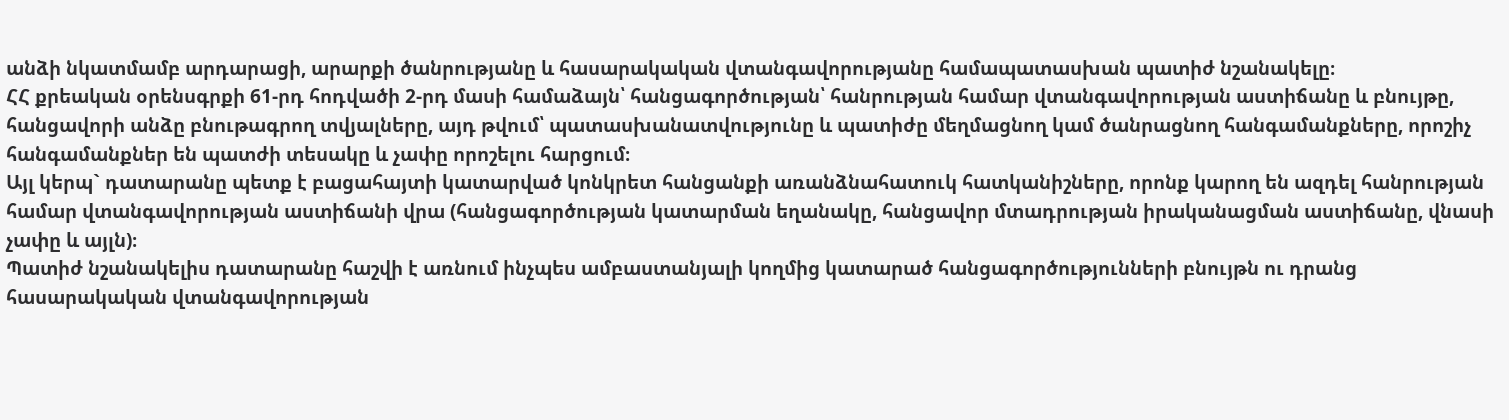անձի նկատմամբ արդարացի, արարքի ծանրությանը և հասարակական վտանգավորությանը համապատասխան պատիժ նշանակելը։
ՀՀ քրեական օրենսգրքի 61-րդ հոդվածի 2-րդ մասի համաձայն՝ հանցագործության՝ հանրության համար վտանգավորության աստիճանը և բնույթը, հանցավորի անձը բնութագրող տվյալները, այդ թվում՝ պատասխանատվությունը և պատիժը մեղմացնող կամ ծանրացնող հանգամանքները, որոշիչ հանգամանքներ են պատժի տեսակը և չափը որոշելու հարցում։
Այլ կերպ` դատարանը պետք է բացահայտի կատարված կոնկրետ հանցանքի առանձնահատուկ հատկանիշները, որոնք կարող են ազդել հանրության համար վտանգավորության աստիճանի վրա (հանցագործության կատարման եղանակը, հանցավոր մտադրության իրականացման աստիճանը, վնասի չափը և այլն)։
Պատիժ նշանակելիս դատարանը հաշվի է առնում ինչպես ամբաստանյալի կողմից կատարած հանցագործությունների բնույթն ու դրանց հասարակական վտանգավորության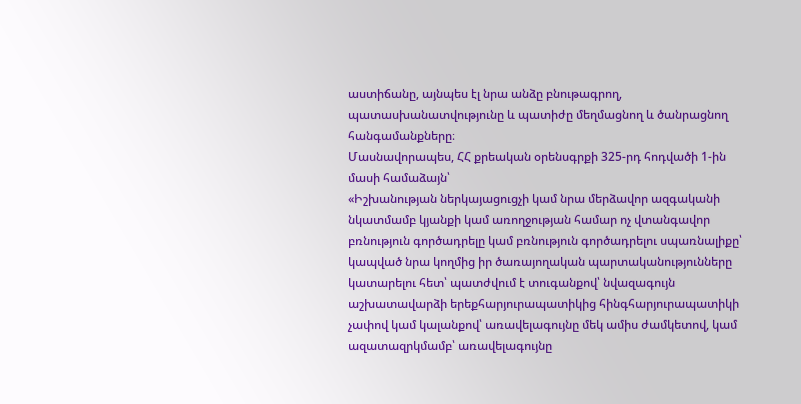աստիճանը, այնպես էլ նրա անձը բնութագրող, պատասխանատվությունը և պատիժը մեղմացնող և ծանրացնող հանգամանքները։
Մասնավորապես, ՀՀ քրեական օրենսգրքի 325-րդ հոդվածի 1-ին մասի համաձայն՝
«Իշխանության ներկայացուցչի կամ նրա մերձավոր ազգականի նկատմամբ կյանքի կամ առողջության համար ոչ վտանգավոր բռնություն գործադրելը կամ բռնություն գործադրելու սպառնալիքը՝ կապված նրա կողմից իր ծառայողական պարտականությունները կատարելու հետ՝ պատժվում է տուգանքով՝ նվազագույն աշխատավարձի երեքհարյուրապատիկից հինգհարյուրապատիկի չափով կամ կալանքով՝ առավելագույնը մեկ ամիս ժամկետով, կամ ազատազրկմամբ՝ առավելագույնը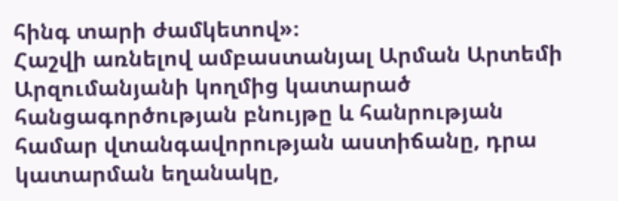հինգ տարի ժամկետով»։
Հաշվի առնելով ամբաստանյալ Արման Արտեմի Արզումանյանի կողմից կատարած հանցագործության բնույթը և հանրության համար վտանգավորության աստիճանը, դրա կատարման եղանակը,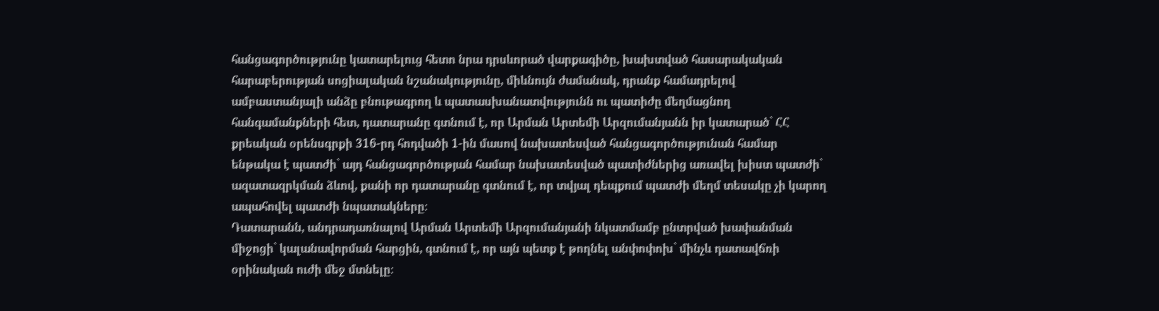հանցագործությունը կատարելուց հետո նրա դրսևորած վարքագիծը, խախտված հասարակական հարաբերության սոցիալական նշանակությունը, միևնույն ժամանակ, դրանք համադրելով ամբաստանյալի անձը բնութագրող և պատասխանատվությունն ու պատիժը մեղմացնող հանգամանքների հետ, դատարանը գտնում է, որ Արման Արտեմի Արզումանյանն իր կատարած` ՀՀ քրեական օրենսգրքի 316-րդ հոդվածի 1-ին մասով նախատեսված հանցագործությունան համար ենթակա է պատժի` այդ հանցագործության համար նախատեսված պատիժներից առավել խիստ պատժի` ազատազրկման ձևով, քանի որ դատարանը գտնում է, որ տվյալ դեպքում պատժի մեղմ տեսակը չի կարող ապահովել պատժի նպատակները։
Դատարանն, անդրադառնալով Արման Արտեմի Արզումանյանի նկատմամբ ընտրված խափանման միջոցի` կալանավորման հարցին, գտնում է, որ այն պետք է թողնել անփոփոխ` մինչև դատավճռի օրինական ուժի մեջ մտնելը։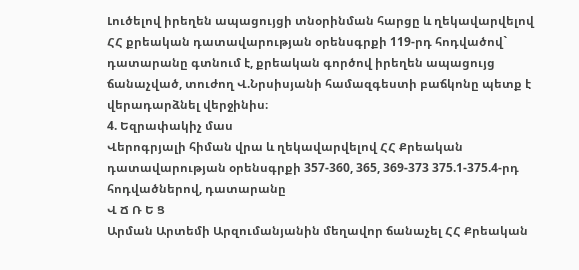Լուծելով իրեղեն ապացույցի տնօրինման հարցը և ղեկավարվելով ՀՀ քրեական դատավարության օրենսգրքի 119-րդ հոդվածով` դատարանը գտնում է, քրեական գործով իրեղեն ապացույց ճանաչված, տուժող Վ.Նրսիսյանի համազգեստի բաճկոնը պետք է վերադարձնել վերջինիս։
4. Եզրափակիչ մաս
Վերոգրյալի հիման վրա և ղեկավարվելով ՀՀ Քրեական դատավարության օրենսգրքի 357-360, 365, 369-373 375.1-375.4-րդ հոդվածներով, դատարանը
Վ Ճ Ռ Ե Ց
Արման Արտեմի Արզումանյանին մեղավոր ճանաչել ՀՀ Քրեական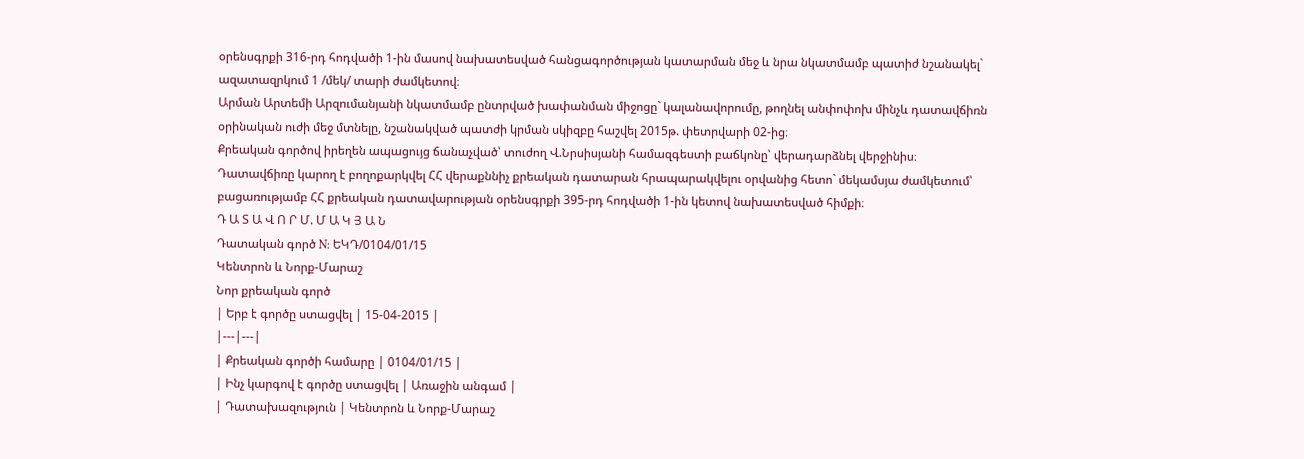օրենսգրքի 316-րդ հոդվածի 1-ին մասով նախատեսված հանցագործության կատարման մեջ և նրա նկատմամբ պատիժ նշանակել` ազատազրկում 1 /մեկ/ տարի ժամկետով։
Արման Արտեմի Արզումանյանի նկատմամբ ընտրված խափանման միջոցը` կալանավորումը, թողնել անփոփոխ մինչև դատավճիռն օրինական ուժի մեջ մտնելը, նշանակված պատժի կրման սկիզբը հաշվել 2015թ. փետրվարի 02-ից։
Քրեական գործով իրեղեն ապացույց ճանաչված՝ տուժող Վ.Նրսիսյանի համազգեստի բաճկոնը՝ վերադարձնել վերջինիս։
Դատավճիռը կարող է բողոքարկվել ՀՀ վերաքննիչ քրեական դատարան հրապարակվելու օրվանից հետո` մեկամսյա ժամկետում՝ բացառությամբ ՀՀ քրեական դատավարության օրենսգրքի 395-րդ հոդվածի 1-ին կետով նախատեսված հիմքի։
Դ Ա Տ Ա Վ Ո Ր Մ. Մ Ա Կ Յ Ա Ն
Դատական գործ N: ԵԿԴ/0104/01/15
Կենտրոն և Նորք-Մարաշ
Նոր քրեական գործ
| Երբ է գործը ստացվել | 15-04-2015 |
|---|---|
| Քրեական գործի համարը | 0104/01/15 |
| Ինչ կարգով է գործը ստացվել | Առաջին անգամ |
| Դատախազություն | Կենտրոն և Նորք-Մարաշ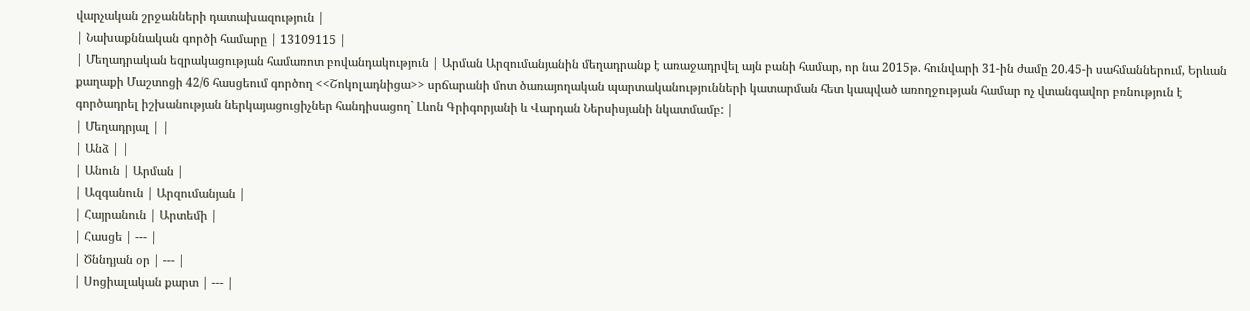վարչական շրջանների դատախազություն |
| Նախաքննական գործի համարը | 13109115 |
| Մեղադրական եզրակացության համառոտ բովանդակություն | Արման Արզումանյանին մեղադրանք է առաջադրվել այն բանի համար, որ նա 2015թ. հունվարի 31-ին ժամը 20.45-ի սահմաններում, Երևան քաղաքի Մաշտոցի 42/6 հասցեում գործող <<Շոկոլադնիցա>> սրճարանի մոտ ծառայողական պարտականությունների կատարման հետ կապված առողջության համար ոչ վտանգավոր բռնություն է գործադրել իշխանության ներկայացուցիչներ հանդիսացող` Լևոն Գրիգորյանի և Վարդան Ներսիսյանի նկատմամբ: |
| Մեղադրյալ | |
| Անձ | |
| Անուն | Արման |
| Ազգանուն | Արզումանյան |
| Հայրանուն | Արտեմի |
| Հասցե | --- |
| Ծննդյան օր | --- |
| Սոցիալական քարտ | --- |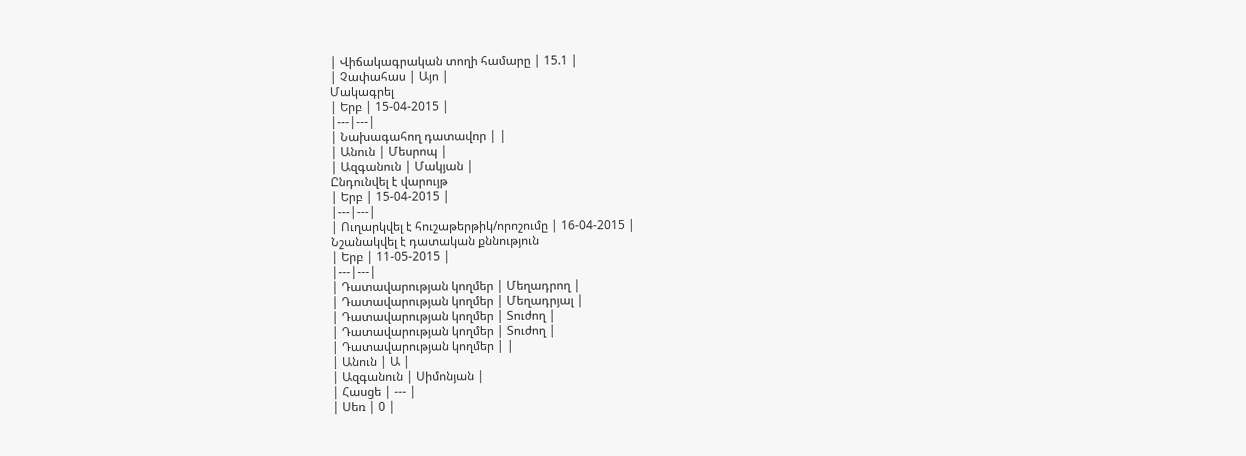| Վիճակագրական տողի համարը | 15.1 |
| Չափահաս | Այո |
Մակագրել
| Երբ | 15-04-2015 |
|---|---|
| Նախագահող դատավոր | |
| Անուն | Մեսրոպ |
| Ազգանուն | Մակյան |
Ընդունվել է վարույթ
| Երբ | 15-04-2015 |
|---|---|
| Ուղարկվել է հուշաթերթիկ/որոշումը | 16-04-2015 |
Նշանակվել է դատական քննություն
| Երբ | 11-05-2015 |
|---|---|
| Դատավարության կողմեր | Մեղադրող |
| Դատավարության կողմեր | Մեղադրյալ |
| Դատավարության կողմեր | Տուժող |
| Դատավարության կողմեր | Տուժող |
| Դատավարության կողմեր | |
| Անուն | Ա |
| Ազգանուն | Սիմոնյան |
| Հասցե | --- |
| Սեռ | 0 |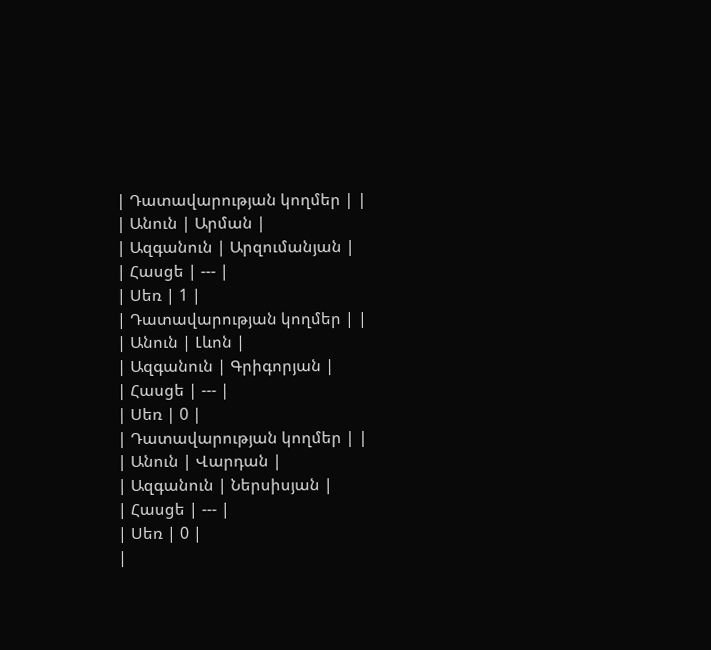| Դատավարության կողմեր | |
| Անուն | Արման |
| Ազգանուն | Արզումանյան |
| Հասցե | --- |
| Սեռ | 1 |
| Դատավարության կողմեր | |
| Անուն | Լևոն |
| Ազգանուն | Գրիգորյան |
| Հասցե | --- |
| Սեռ | 0 |
| Դատավարության կողմեր | |
| Անուն | Վարդան |
| Ազգանուն | Ներսիսյան |
| Հասցե | --- |
| Սեռ | 0 |
|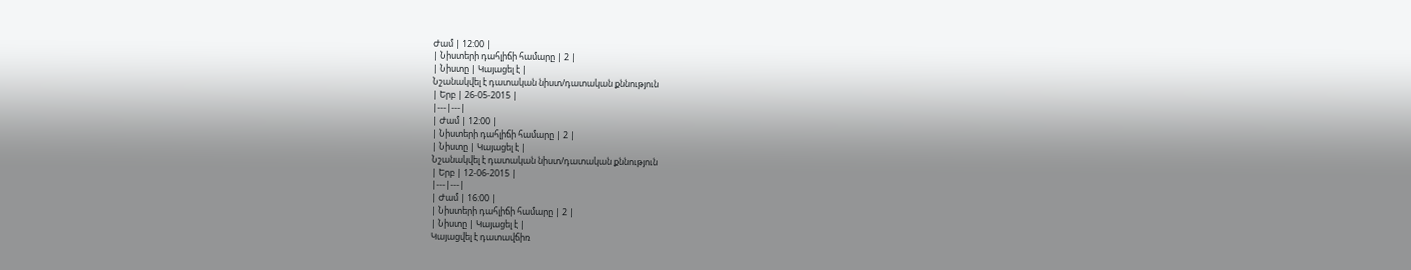Ժամ | 12:00 |
| Նիստերի դահլիճի համարը | 2 |
| Նիստը | Կայացել է |
Նշանակվել է դատական նիստ/դատական քննություն
| Երբ | 26-05-2015 |
|---|---|
| Ժամ | 12:00 |
| Նիստերի դահլիճի համարը | 2 |
| Նիստը | Կայացել է |
Նշանակվել է դատական նիստ/դատական քննություն
| Երբ | 12-06-2015 |
|---|---|
| Ժամ | 16:00 |
| Նիստերի դահլիճի համարը | 2 |
| Նիստը | Կայացել է |
Կայացվել է դատավճիռ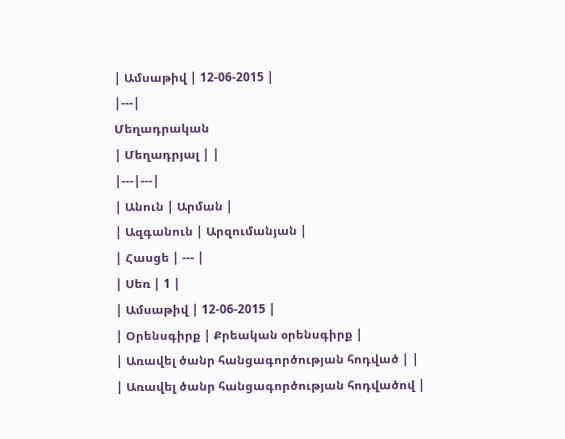| Ամսաթիվ | 12-06-2015 |
|---|
Մեղադրական
| Մեղադրյալ | |
|---|---|
| Անուն | Արման |
| Ազգանուն | Արզումանյան |
| Հասցե | --- |
| Սեռ | 1 |
| Ամսաթիվ | 12-06-2015 |
| Օրենսգիրք | Քրեական օրենսգիրք |
| Առավել ծանր հանցագործության հոդված | |
| Առավել ծանր հանցագործության հոդվածով |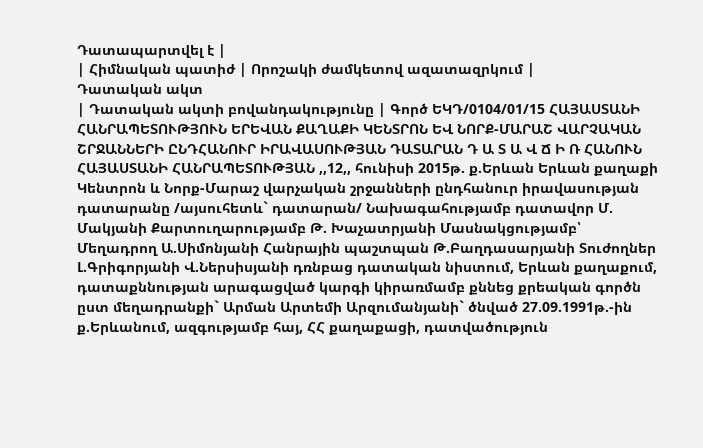Դատապարտվել է |
| Հիմնական պատիժ | Որոշակի ժամկետով ազատազրկում |
Դատական ակտ
| Դատական ակտի բովանդակությունը | Գործ ԵԿԴ/0104/01/15 ՀԱՅԱՍՏԱՆԻ ՀԱՆՐԱՊԵՏՈՒԹՅՈՒՆ ԵՐԵՎԱՆ ՔԱՂԱՔԻ ԿԵՆՏՐՈՆ ԵՎ ՆՈՐՔ-ՄԱՐԱՇ ՎԱՐՉԱԿԱՆ ՇՐՋԱՆՆԵՐԻ ԸՆԴՀԱՆՈՒՐ ԻՐԱՎԱՍՈՒԹՅԱՆ ԴԱՏԱՐԱՆ Դ Ա Տ Ա Վ Ճ Ի Ռ ՀԱՆՈՒՆ ՀԱՅԱՍՏԱՆԻ ՀԱՆՐԱՊԵՏՈՒԹՅԱՆ ,,12,, հունիսի 2015թ. ք.Երևան Երևան քաղաքի Կենտրոն և Նորք-Մարաշ վարչական շրջանների ընդհանուր իրավասության դատարանը /այսուհետև` դատարան/ Նախագահությամբ դատավոր Մ. Մակյանի Քարտուղարությամբ Թ. Խաչատրյանի Մասնակցությամբ՝ Մեղադրող Ա.Սիմոնյանի Հանրային պաշտպան Թ.Բաղդասարյանի Տուժողներ Լ.Գրիգորյանի Վ.Ներսիսյանի դռնբաց դատական նիստում, Երևան քաղաքում, դատաքննության արագացված կարգի կիրառմամբ քննեց քրեական գործն ըստ մեղադրանքի` Արման Արտեմի Արզումանյանի` ծնված 27.09.1991թ.-ին ք.Երևանում, ազգությամբ հայ, ՀՀ քաղաքացի, դատվածություն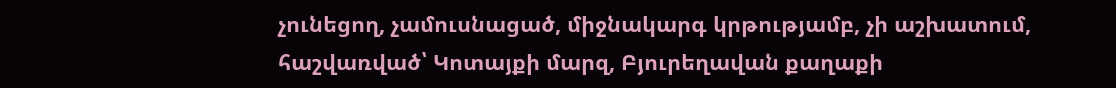չունեցող, չամուսնացած, միջնակարգ կրթությամբ, չի աշխատում, հաշվառված՝ Կոտայքի մարզ, Բյուրեղավան քաղաքի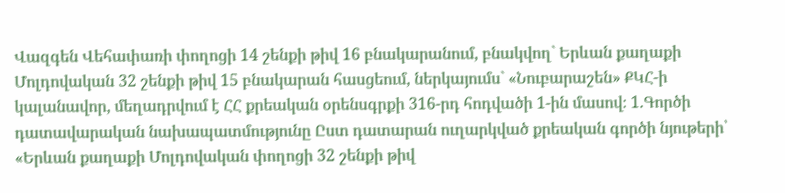Վազգեն Վեհափառի փողոցի 14 շենքի թիվ 16 բնակարանում, բնակվող` Երևան քաղաքի Մոլդովական 32 շենքի թիվ 15 բնակարան հասցեում, ներկայումս` «Նուբարաշեն» ՔԿՀ-ի կալանավոր, մեղադրվում է ՀՀ քրեական օրենսգրքի 316-րդ հոդվածի 1-ին մասով։ 1.Գործի դատավարական նախապատմությունը Ըստ դատարան ուղարկված քրեական գործի նյութերի՝ «Երևան քաղաքի Մոլդովական փողոցի 32 շենքի թիվ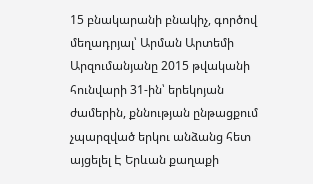15 բնակարանի բնակիչ, գործով մեղադրյալ՝ Արման Արտեմի Արզումանյանը 2015 թվականի հունվարի 31-ին՝ երեկոյան ժամերին, քննության ընթացքում չպարզված երկու անձանց հետ այցելել Է Երևան քաղաքի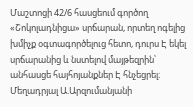Մաշտոցի 42/6 հասցեում գործող «Շոկոլադնիցա» սրճարան, որտեղ ոգելից խմիչք օգտագործելուց հետո, դուրս Է եկել սրճարանից և նստելով մայթեզրին՝ անհասցե հայհոյանքներ Է հնչեցրել։ Մեղադրյալ Ա.Արզումանյանի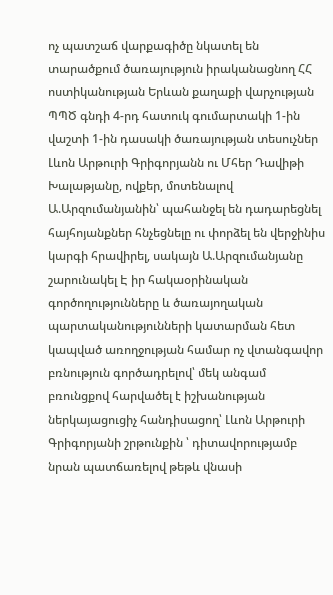ոչ պատշաճ վարքագիծը նկատել են տարածքում ծառայություն իրականացնող ՀՀ ոստիկանության Երևան քաղաքի վարչության ՊՊԾ գնդի 4-րդ հատուկ գումարտակի 1-ին վաշտի 1-ին դասակի ծառայության տեսուչներ Լևոն Արթուրի Գրիգորյանն ու Մհեր Դավիթի Խալաթյանը, ովքեր, մոտենալով Ա.Արզումանյանին՝ պահանջել են դադարեցնել հայհոյանքներ հնչեցնելը ու փորձել են վերջինիս կարգի հրավիրել, սակայն Ա.Արզումանյանը շարունակել Է իր հակաօրինական գործողությունները և ծառայողական պարտականությունների կատարման հետ կապված առողջության համար ոչ վտանգավոր բռնություն գործադրելով՝ մեկ անգամ բռունցքով հարվածել է իշխանության ներկայացուցիչ հանդիսացող՝ Լևոն Արթուրի Գրիգորյանի շրթունքին ՝ դիտավորությամբ նրան պատճառելով թեթև վնասի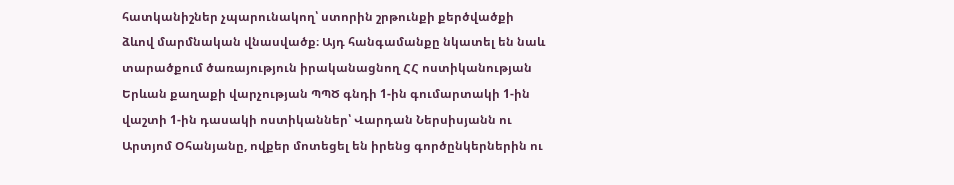հատկանիշներ չպարունակող՝ ստորին շրթունքի քերծվածքի ձևով մարմնական վնասվածք։ Այդ հանգամանքը նկատել են նաև տարածքում ծառայություն իրականացնող ՀՀ ոստիկանության Երևան քաղաքի վարչության ՊՊԾ գնդի 1-ին գումարտակի 1-ին վաշտի 1-ին դասակի ոստիկաններ՝ Վարդան Ներսիսյանն ու Արտյոմ Օհանյանը, ովքեր մոտեցել են իրենց գործընկերներին ու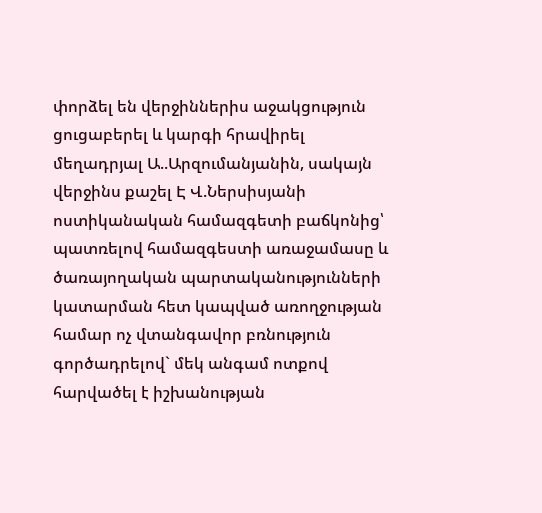փորձել են վերջիններիս աջակցություն ցուցաբերել և կարգի հրավիրել մեղադրյալ Ա..Արզումանյանին, սակայն վերջինս քաշել Է Վ.Ներսիսյանի ոստիկանական համազգետի բաճկոնից՝ պատռելով համազգեստի առաջամասը և ծառայողական պարտականությունների կատարման հետ կապված առողջության համար ոչ վտանգավոր բռնություն գործադրելով` մեկ անգամ ոտքով հարվածել է իշխանության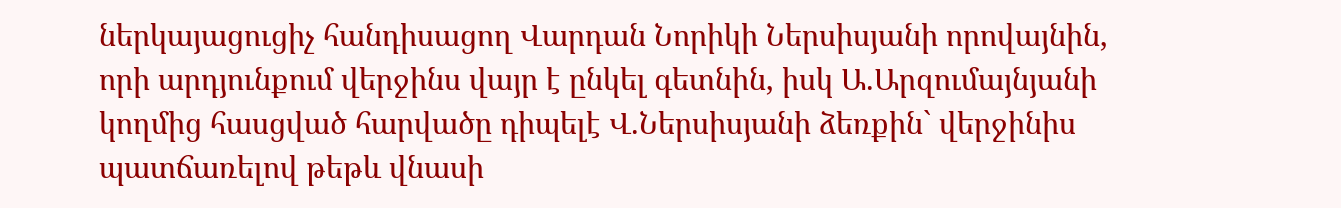ներկայացուցիչ հանդիսացող Վարդան Նորիկի Ներսիսյանի որովայնին, որի արդյունքում վերջինս վայր է ընկել գետնին, իսկ Ա.Արզումայնյանի կողմից հասցված հարվածը դիպելէ Վ.Ներսիսյանի ձեռքին` վերջինիս պատճառելով թեթև վնասի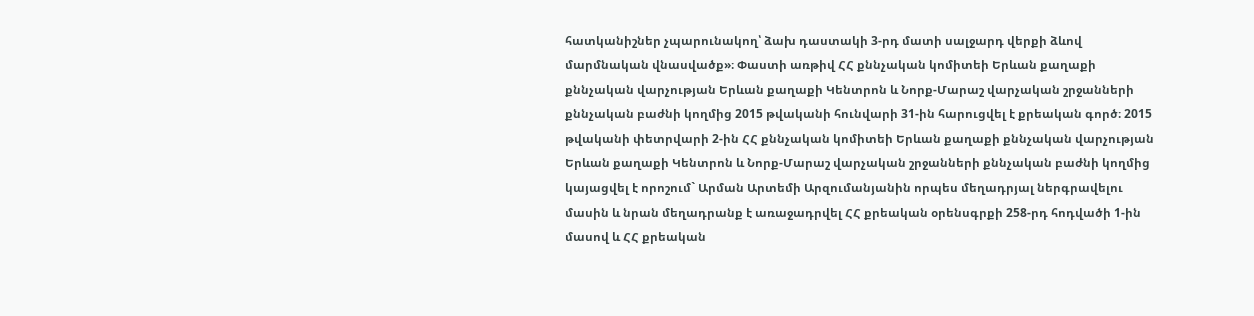հատկանիշներ չպարունակող՝ ձախ դաստակի 3-րդ մատի սալջարդ վերքի ձևով մարմնական վնասվածք»։ Փաստի առթիվ ՀՀ քննչական կոմիտեի Երևան քաղաքի քննչական վարչության Երևան քաղաքի Կենտրոն և Նորք-Մարաշ վարչական շրջանների քննչական բաժնի կողմից 2015 թվականի հունվարի 31-ին հարուցվել է քրեական գործ։ 2015 թվականի փետրվարի 2-ին ՀՀ քննչական կոմիտեի Երևան քաղաքի քննչական վարչության Երևան քաղաքի Կենտրոն և Նորք-Մարաշ վարչական շրջանների քննչական բաժնի կողմից կայացվել է որոշում` Արման Արտեմի Արզումանյանին որպես մեղադրյալ ներգրավելու մասին և նրան մեղադրանք է առաջադրվել ՀՀ քրեական օրենսգրքի 258-րդ հոդվածի 1-ին մասով և ՀՀ քրեական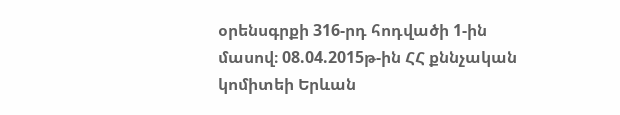օրենսգրքի 316-րդ հոդվածի 1-ին մասով։ 08.04.2015թ-ին ՀՀ քննչական կոմիտեի Երևան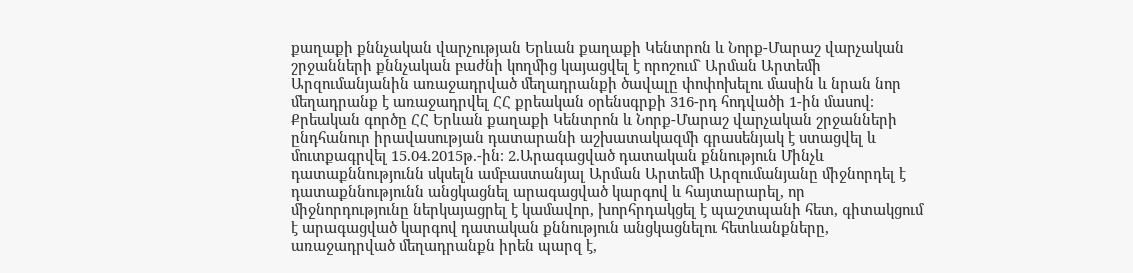քաղաքի քննչական վարչության Երևան քաղաքի Կենտրոն և Նորք-Մարաշ վարչական շրջանների քննչական բաժնի կողմից կայացվել է որոշում` Արման Արտեմի Արզումանյանին առաջադրված մեղադրանքի ծավալը փոփոխելու մասին և նրան նոր մեղադրանք է առաջադրվել ՀՀ քրեական օրենսգրքի 316-րդ հոդվածի 1-ին մասով։ Քրեական գործը ՀՀ Երևան քաղաքի Կենտրոն և Նորք-Մարաշ վարչական շրջանների ընդհանուր իրավասության դատարանի աշխատակազմի գրասենյակ է ստացվել և մուտքագրվել 15.04.2015թ.-ին։ 2.Արագացված դատական քննություն Մինչև դատաքննությունն սկսելն ամբաստանյալ Արման Արտեմի Արզումանյանը միջնորդել է դատաքննությունն անցկացնել արագացված կարգով և հայտարարել, որ միջնորդությունը ներկայացրել է կամավոր, խորհրդակցել է պաշտպանի հետ, գիտակցում է արագացված կարգով դատական քննություն անցկացնելու հետևանքները, առաջադրված մեղադրանքն իրեն պարզ է,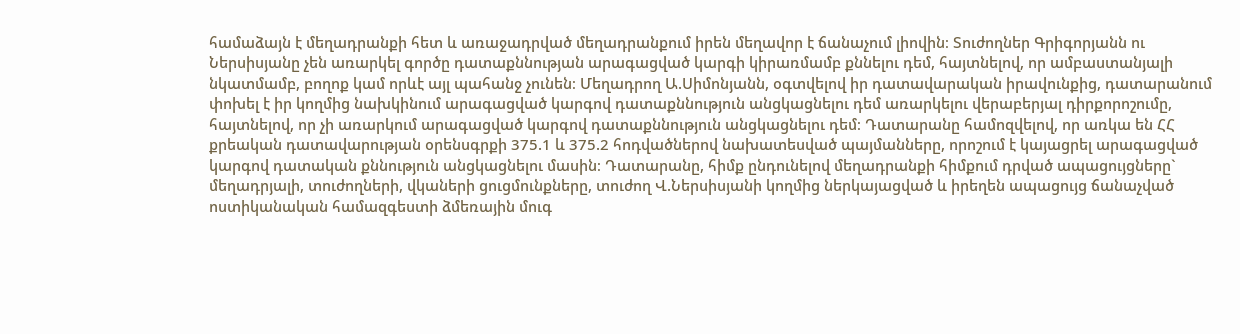համաձայն է մեղադրանքի հետ և առաջադրված մեղադրանքում իրեն մեղավոր է ճանաչում լիովին։ Տուժողներ Գրիգորյանն ու Ներսիսյանը չեն առարկել գործը դատաքննության արագացված կարգի կիրառմամբ քննելու դեմ, հայտնելով, որ ամբաստանյալի նկատմամբ, բողոք կամ որևէ այլ պահանջ չունեն։ Մեղադրող Ա.Սիմոնյանն, օգտվելով իր դատավարական իրավունքից, դատարանում փոխել է իր կողմից նախկինում արագացված կարգով դատաքննություն անցկացնելու դեմ առարկելու վերաբերյալ դիրքորոշումը, հայտնելով, որ չի առարկում արագացված կարգով դատաքննություն անցկացնելու դեմ։ Դատարանը համոզվելով, որ առկա են ՀՀ քրեական դատավարության օրենսգրքի 375.1 և 375.2 հոդվածներով նախատեսված պայմանները, որոշում է կայացրել արագացված կարգով դատական քննություն անցկացնելու մասին։ Դատարանը, հիմք ընդունելով մեղադրանքի հիմքում դրված ապացույցները` մեղադրյալի, տուժողների, վկաների ցուցմունքները, տուժող Վ.Ներսիսյանի կողմից ներկայացված և իրեղեն ապացույց ճանաչված ոստիկանական համազգեստի ձմեռային մուգ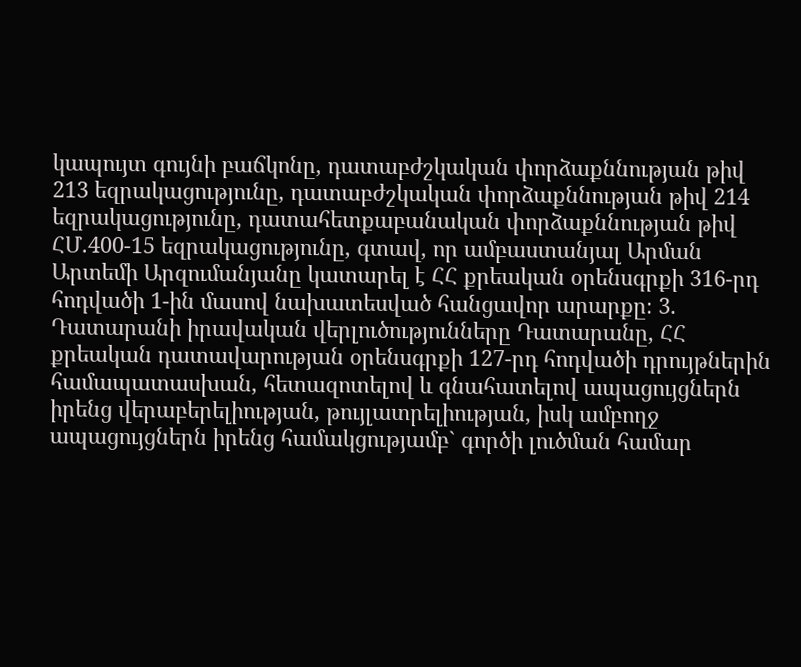կապույտ գույնի բաճկոնը, դատաբժշկական փորձաքննության թիվ 213 եզրակացությունը, դատաբժշկական փորձաքննության թիվ 214 եզրակացությունը, դատահետքաբանական փորձաքննության թիվ ՀՄ.400-15 եզրակացությունը, գտավ, որ ամբաստանյալ Արման Արտեմի Արզումանյանը կատարել է ՀՀ քրեական օրենսգրքի 316-րդ հոդվածի 1-ին մասով նախատեսված հանցավոր արարքը։ 3. Դատարանի իրավական վերլուծությունները Դատարանը, ՀՀ քրեական դատավարության օրենսգրքի 127-րդ հոդվածի դրույթներին համապատասխան, հետազոտելով և գնահատելով ապացույցներն իրենց վերաբերելիության, թույլատրելիության, իսկ ամբողջ ապացույցներն իրենց համակցությամբ` գործի լուծման համար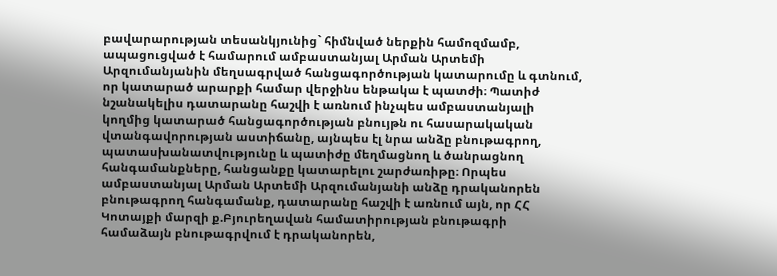բավարարության տեսանկյունից` հիմնված ներքին համոզմամբ, ապացուցված է համարում ամբաստանյալ Արման Արտեմի Արզումանյանին մեղսագրված հանցագործության կատարումը և գտնում, որ կատարած արարքի համար վերջինս ենթակա է պատժի։ Պատիժ նշանակելիս դատարանը հաշվի է առնում ինչպես ամբաստանյալի կողմից կատարած հանցագործության բնույթն ու հասարակական վտանգավորության աստիճանը, այնպես էլ նրա անձը բնութագրող, պատասխանատվությունը և պատիժը մեղմացնող և ծանրացնող հանգամանքները, հանցանքը կատարելու շարժառիթը։ Որպես ամբաստանյալ Արման Արտեմի Արզումանյանի անձը դրականորեն բնութագրող հանգամանք, դատարանը հաշվի է առնում այն, որ ՀՀ Կոտայքի մարզի ք.Բյուրեղավան համատիրության բնութագրի համաձայն բնութագրվում է դրականորեն,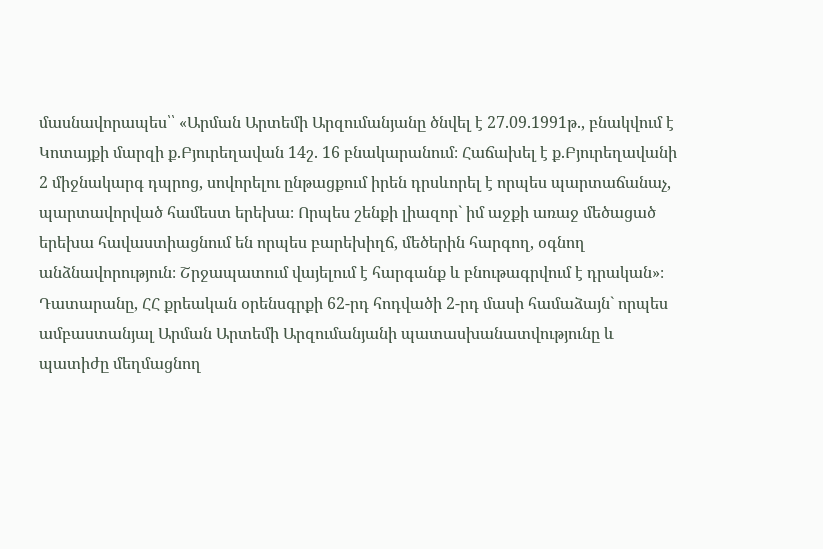մասնավորապես՝՝ «Արման Արտեմի Արզումանյանը ծնվել է 27.09.1991թ., բնակվում է Կոտայքի մարզի ք.Բյուրեղավան 14շ. 16 բնակարանում։ Հաճախել է ք.Բյուրեղավանի 2 միջնակարգ դպրոց, սովորելու ընթացքում իրեն դրսևորել է որպես պարտաճանաչ, պարտավորված համեստ երեխա։ Որպես շենքի լիազոր` իմ աջքի առաջ մեծացած երեխա հավաստիացնում են որպես բարեխիղճ, մեծերին հարգող, օգնող անձնավորություն։ Շրջապատում վայելում է հարգանք և բնութագրվում է դրական»։ Դատարանը, ՀՀ քրեական օրենսգրքի 62-րդ հոդվածի 2-րդ մասի համաձայն` որպես ամբաստանյալ Արման Արտեմի Արզումանյանի պատասխանատվությունը և պատիժը մեղմացնող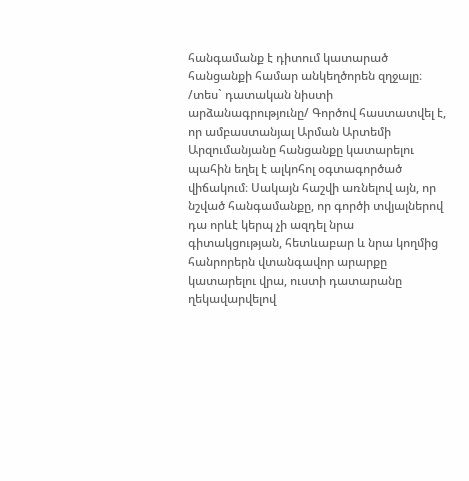հանգամանք է դիտում կատարած հանցանքի համար անկեղծորեն զղջալը։ /տես` դատական նիստի արձանագրությունը/ Գործով հաստատվել է, որ ամբաստանյալ Արման Արտեմի Արզումանյանը հանցանքը կատարելու պահին եղել է ալկոհոլ օգտագործած վիճակում։ Սակայն հաշվի առնելով այն, որ նշված հանգամանքը, որ գործի տվյալներով դա որևէ կերպ չի ազդել նրա գիտակցության, հետևաբար և նրա կողմից հանրորերն վտանգավոր արարքը կատարելու վրա, ուստի դատարանը ղեկավարվելով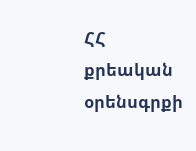ՀՀ քրեական օրենսգրքի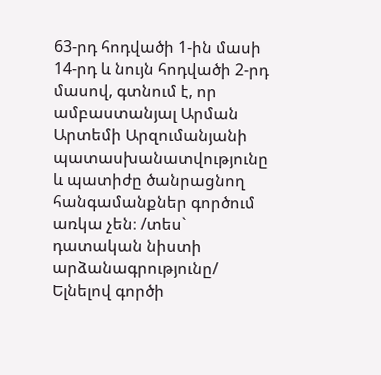63-րդ հոդվածի 1-ին մասի 14-րդ և նույն հոդվածի 2-րդ մասով, գտնում է, որ ամբաստանյալ Արման Արտեմի Արզումանյանի պատասխանատվությունը և պատիժը ծանրացնող հանգամանքներ գործում առկա չեն։ /տես` դատական նիստի արձանագրությունը/ Ելնելով գործի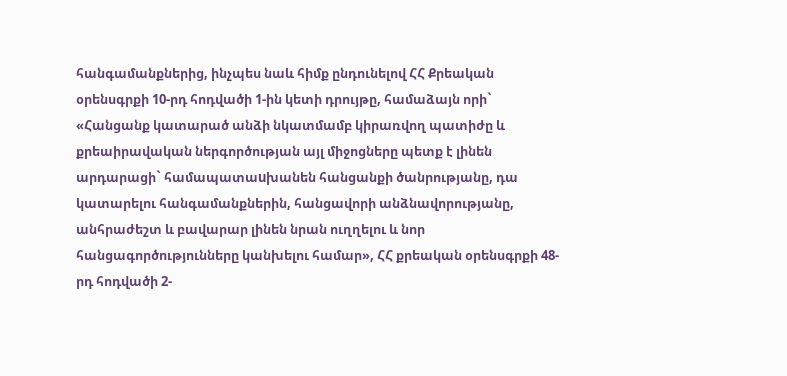հանգամանքներից, ինչպես նաև հիմք ընդունելով ՀՀ Քրեական օրենսգրքի 10-րդ հոդվածի 1-ին կետի դրույթը, համաձայն որի` «Հանցանք կատարած անձի նկատմամբ կիրառվող պատիժը և քրեաիրավական ներգործության այլ միջոցները պետք է լինեն արդարացի` համապատաuխանեն հանցանքի ծանրությանը, դա կատարելու հանգամանքներին, հանցավորի անձնավորությանը, անհրաժեշտ և բավարար լինեն նրան ուղղելու և նոր հանցագործությունները կանխելու համար», ՀՀ քրեական օրենսգրքի 48-րդ հոդվածի 2-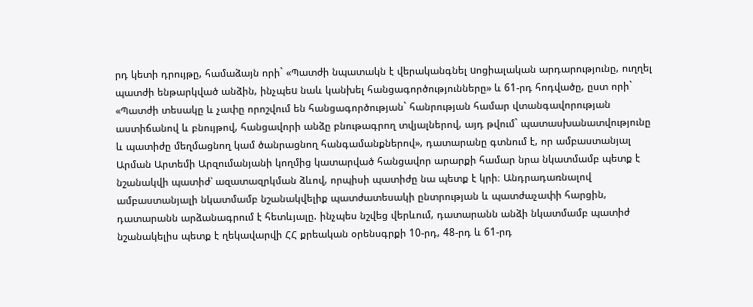րդ կետի դրույթը, համաձայն որի` «Պատժի նպատակն է վերականգնել uոցիալական արդարությունը, ուղղել պատժի ենթարկված անձին, ինչպեu նաև կանխել հանցագործությունները» և 61-րդ հոդվածը, ըստ որի` «Պատժի տեսակը և չափը որոշվում են հանցագործության` հանրության համար վտանգավորության աստիճանով և բնույթով, հանցավորի անձը բնութագրող տվյալներով, այդ թվում` պատասխանատվությունը և պատիժը մեղմացնող կամ ծանրացնող հանգամանքներով», դատարանը գտնում է, որ ամբաստանյալ Արման Արտեմի Արզումանյանի կողմից կատարված հանցավոր արարքի համար նրա նկատմամբ պետք է նշանակվի պատիժ՝ ազատազրկման ձևով, որպիսի պատիժը նա պետք է կրի։ Անդրադառնալով ամբաստանյալի նկատմամբ նշանակվելիք պատժատեսակի ընտրության և պատժաչափի հարցին, դատարանն արձանագրում է հետևյալը. ինչպես նշվեց վերևում, դատարանն անձի նկատմամբ պատիժ նշանակելիս պետք է ղեկավարվի ՀՀ քրեական օրենսգրքի 10-րդ, 48-րդ և 61-րդ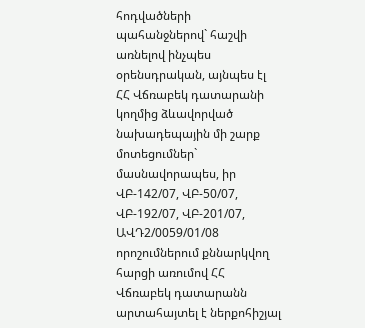հոդվածների պահանջներով` հաշվի առնելով ինչպես օրենսդրական, այնպես էլ ՀՀ Վճռաբեկ դատարանի կողմից ձևավորված նախադեպային մի շարք մոտեցումներ` մասնավորապես, իր ՎԲ-142/07, ՎԲ-50/07, ՎԲ-192/07, ՎԲ-201/07, ԱՎԴ2/0059/01/08 որոշումներում քննարկվող հարցի առումով ՀՀ Վճռաբեկ դատարանն արտահայտել է ներքոհիշյալ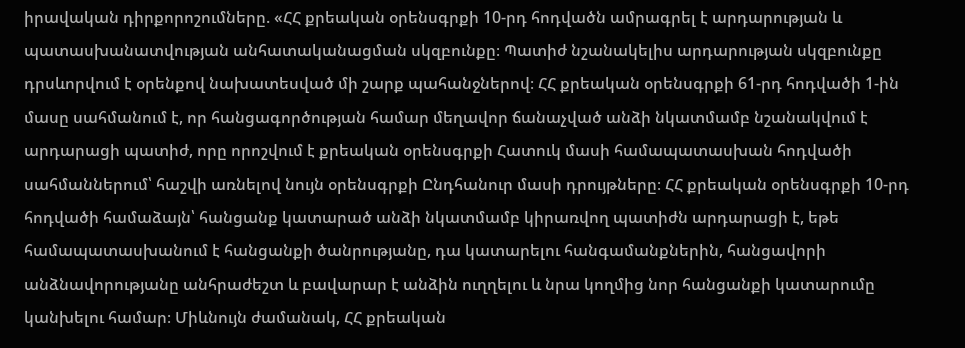իրավական դիրքորոշումները. «ՀՀ քրեական օրենսգրքի 10-րդ հոդվածն ամրագրել է արդարության և պատասխանատվության անհատականացման սկզբունքը։ Պատիժ նշանակելիս արդարության սկզբունքը դրսևորվում է օրենքով նախատեսված մի շարք պահանջներով։ ՀՀ քրեական օրենսգրքի 61-րդ հոդվածի 1-ին մասը սահմանում է, որ հանցագործության համար մեղավոր ճանաչված անձի նկատմամբ նշանակվում է արդարացի պատիժ, որը որոշվում է քրեական օրենսգրքի Հատուկ մասի համապատասխան հոդվածի սահմաններում՝ հաշվի առնելով նույն օրենսգրքի Ընդհանուր մասի դրույթները։ ՀՀ քրեական օրենսգրքի 10-րդ հոդվածի համաձայն՝ հանցանք կատարած անձի նկատմամբ կիրառվող պատիժն արդարացի է, եթե համապատասխանում է հանցանքի ծանրությանը, դա կատարելու հանգամանքներին, հանցավորի անձնավորությանը անհրաժեշտ և բավարար է անձին ուղղելու և նրա կողմից նոր հանցանքի կատարումը կանխելու համար։ Միևնույն ժամանակ, ՀՀ քրեական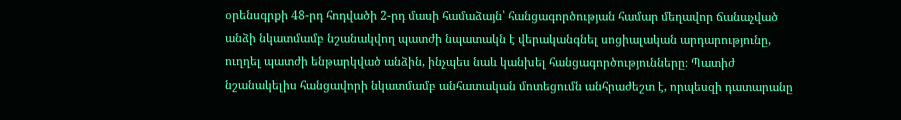օրենսգրքի 48-րդ հոդվածի 2-րդ մասի համաձայն՝ հանցագործության համար մեղավոր ճանաչված անձի նկատմամբ նշանակվող պատժի նպատակն է վերականգնել սոցիալական արդարությունը, ուղղել պատժի ենթարկված անձին, ինչպես նաև կանխել հանցագործությունները։ Պատիժ նշանակելիս հանցավորի նկատմամբ անհատական մոտեցումն անհրաժեշտ է, որպեսզի դատարանը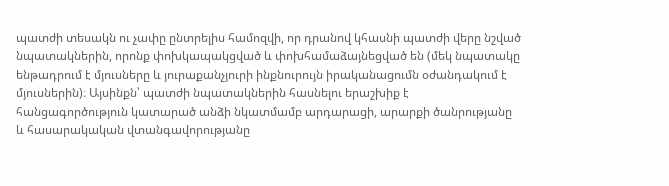պատժի տեսակն ու չափը ընտրելիս համոզվի, որ դրանով կհասնի պատժի վերը նշված նպատակներին, որոնք փոխկապակցված և փոխհամաձայնեցված են (մեկ նպատակը ենթադրում է մյուսները և յուրաքանչյուրի ինքնուրույն իրականացումն օժանդակում է մյուսներին)։ Այսինքն՝ պատժի նպատակներին հասնելու երաշխիք է հանցագործություն կատարած անձի նկատմամբ արդարացի, արարքի ծանրությանը և հասարակական վտանգավորությանը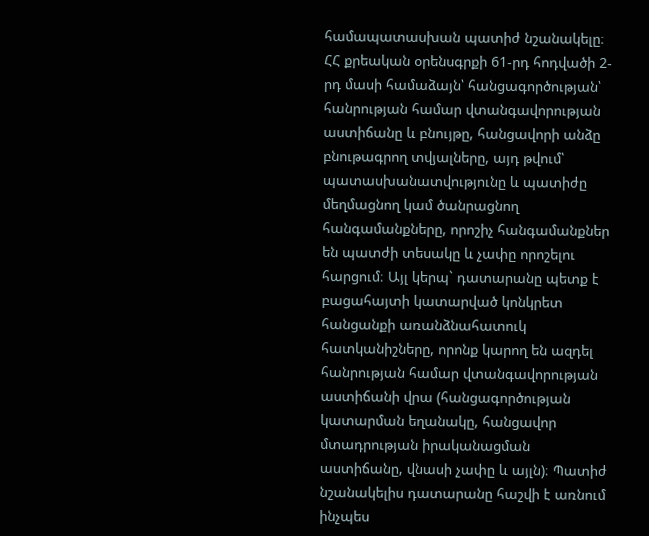համապատասխան պատիժ նշանակելը։ ՀՀ քրեական օրենսգրքի 61-րդ հոդվածի 2-րդ մասի համաձայն՝ հանցագործության՝ հանրության համար վտանգավորության աստիճանը և բնույթը, հանցավորի անձը բնութագրող տվյալները, այդ թվում՝ պատասխանատվությունը և պատիժը մեղմացնող կամ ծանրացնող հանգամանքները, որոշիչ հանգամանքներ են պատժի տեսակը և չափը որոշելու հարցում։ Այլ կերպ` դատարանը պետք է բացահայտի կատարված կոնկրետ հանցանքի առանձնահատուկ հատկանիշները, որոնք կարող են ազդել հանրության համար վտանգավորության աստիճանի վրա (հանցագործության կատարման եղանակը, հանցավոր մտադրության իրականացման աստիճանը, վնասի չափը և այլն)։ Պատիժ նշանակելիս դատարանը հաշվի է առնում ինչպես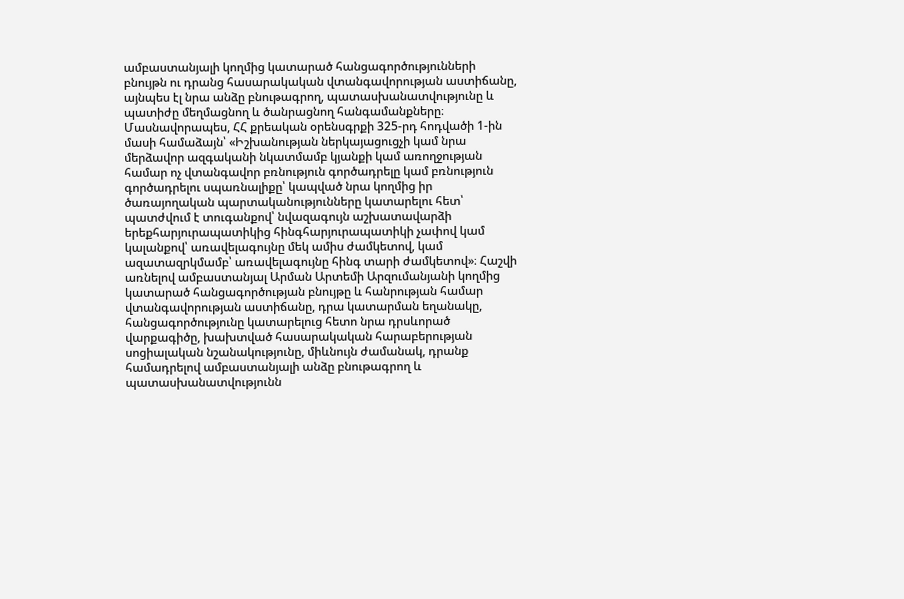ամբաստանյալի կողմից կատարած հանցագործությունների բնույթն ու դրանց հասարակական վտանգավորության աստիճանը, այնպես էլ նրա անձը բնութագրող, պատասխանատվությունը և պատիժը մեղմացնող և ծանրացնող հանգամանքները։ Մասնավորապես, ՀՀ քրեական օրենսգրքի 325-րդ հոդվածի 1-ին մասի համաձայն՝ «Իշխանության ներկայացուցչի կամ նրա մերձավոր ազգականի նկատմամբ կյանքի կամ առողջության համար ոչ վտանգավոր բռնություն գործադրելը կամ բռնություն գործադրելու սպառնալիքը՝ կապված նրա կողմից իր ծառայողական պարտականությունները կատարելու հետ՝ պատժվում է տուգանքով՝ նվազագույն աշխատավարձի երեքհարյուրապատիկից հինգհարյուրապատիկի չափով կամ կալանքով՝ առավելագույնը մեկ ամիս ժամկետով, կամ ազատազրկմամբ՝ առավելագույնը հինգ տարի ժամկետով»։ Հաշվի առնելով ամբաստանյալ Արման Արտեմի Արզումանյանի կողմից կատարած հանցագործության բնույթը և հանրության համար վտանգավորության աստիճանը, դրա կատարման եղանակը, հանցագործությունը կատարելուց հետո նրա դրսևորած վարքագիծը, խախտված հասարակական հարաբերության սոցիալական նշանակությունը, միևնույն ժամանակ, դրանք համադրելով ամբաստանյալի անձը բնութագրող և պատասխանատվությունն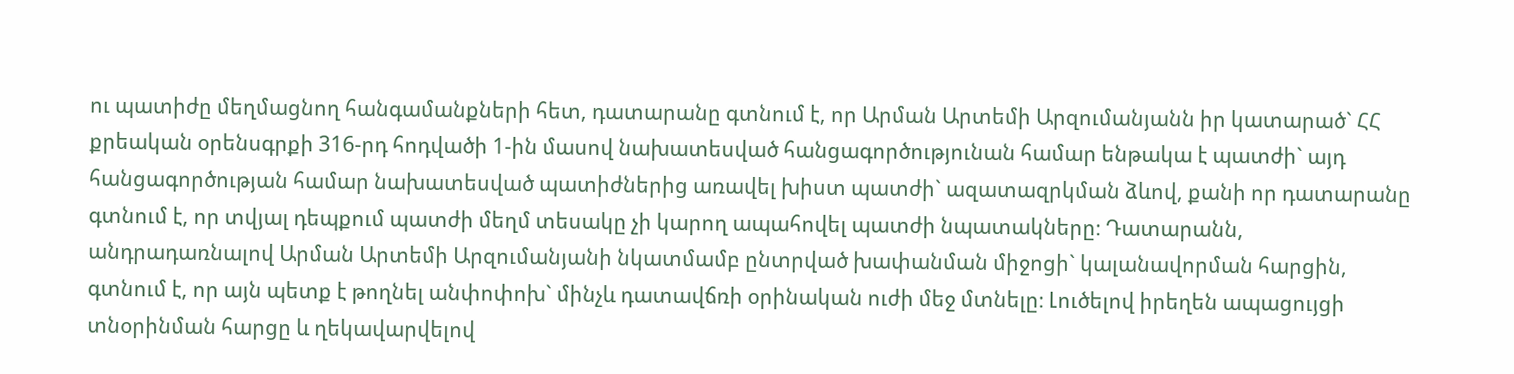ու պատիժը մեղմացնող հանգամանքների հետ, դատարանը գտնում է, որ Արման Արտեմի Արզումանյանն իր կատարած` ՀՀ քրեական օրենսգրքի 316-րդ հոդվածի 1-ին մասով նախատեսված հանցագործությունան համար ենթակա է պատժի` այդ հանցագործության համար նախատեսված պատիժներից առավել խիստ պատժի` ազատազրկման ձևով, քանի որ դատարանը գտնում է, որ տվյալ դեպքում պատժի մեղմ տեսակը չի կարող ապահովել պատժի նպատակները։ Դատարանն, անդրադառնալով Արման Արտեմի Արզումանյանի նկատմամբ ընտրված խափանման միջոցի` կալանավորման հարցին, գտնում է, որ այն պետք է թողնել անփոփոխ` մինչև դատավճռի օրինական ուժի մեջ մտնելը։ Լուծելով իրեղեն ապացույցի տնօրինման հարցը և ղեկավարվելով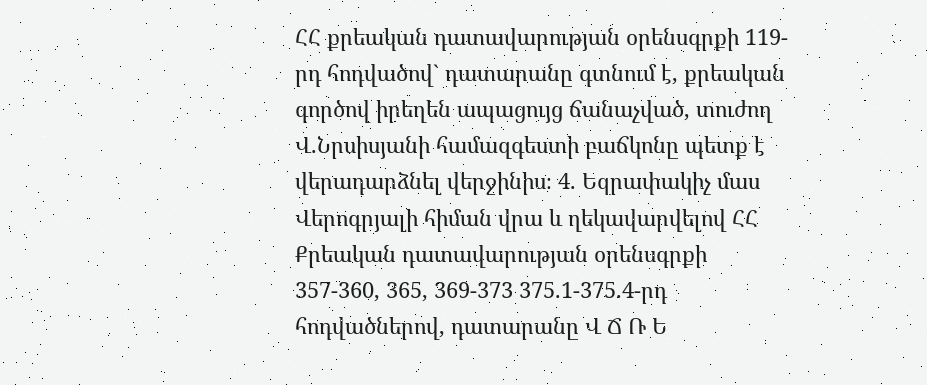ՀՀ քրեական դատավարության օրենսգրքի 119-րդ հոդվածով` դատարանը գտնում է, քրեական գործով իրեղեն ապացույց ճանաչված, տուժող Վ.Նրսիսյանի համազգեստի բաճկոնը պետք է վերադարձնել վերջինիս։ 4. Եզրափակիչ մաս Վերոգրյալի հիման վրա և ղեկավարվելով ՀՀ Քրեական դատավարության օրենսգրքի 357-360, 365, 369-373 375.1-375.4-րդ հոդվածներով, դատարանը Վ Ճ Ռ Ե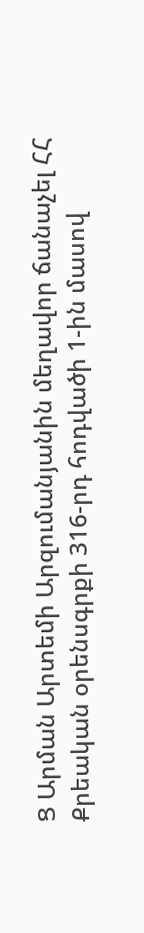Ց Արման Արտեմի Արզումանյանին մեղավոր ճանաչել ՀՀ Քրեական օրենսգրքի 316-րդ հոդվածի 1-ին մասով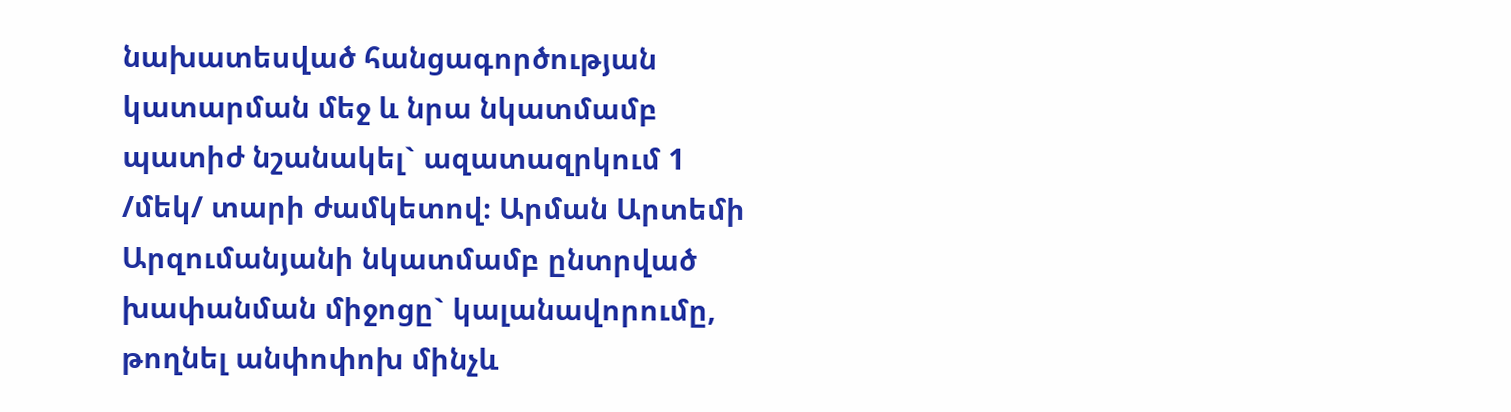նախատեսված հանցագործության կատարման մեջ և նրա նկատմամբ պատիժ նշանակել` ազատազրկում 1 /մեկ/ տարի ժամկետով։ Արման Արտեմի Արզումանյանի նկատմամբ ընտրված խափանման միջոցը` կալանավորումը, թողնել անփոփոխ մինչև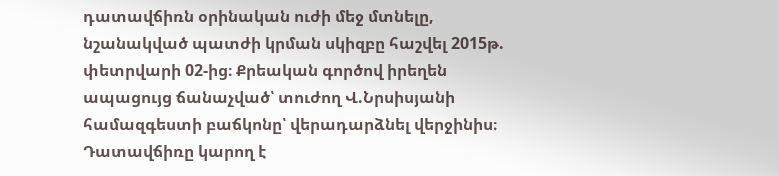դատավճիռն օրինական ուժի մեջ մտնելը, նշանակված պատժի կրման սկիզբը հաշվել 2015թ. փետրվարի 02-ից։ Քրեական գործով իրեղեն ապացույց ճանաչված՝ տուժող Վ.Նրսիսյանի համազգեստի բաճկոնը՝ վերադարձնել վերջինիս։ Դատավճիռը կարող է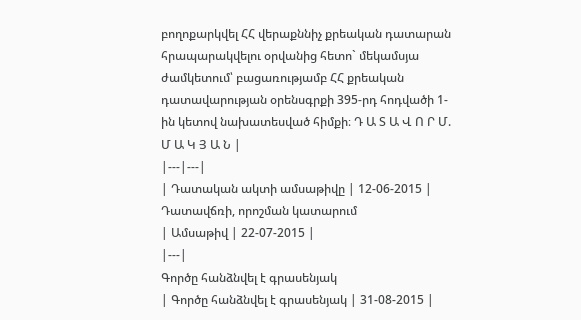բողոքարկվել ՀՀ վերաքննիչ քրեական դատարան հրապարակվելու օրվանից հետո` մեկամսյա ժամկետում՝ բացառությամբ ՀՀ քրեական դատավարության օրենսգրքի 395-րդ հոդվածի 1-ին կետով նախատեսված հիմքի։ Դ Ա Տ Ա Վ Ո Ր Մ. Մ Ա Կ Յ Ա Ն |
|---|---|
| Դատական ակտի ամսաթիվը | 12-06-2015 |
Դատավճռի, որոշման կատարում
| Ամսաթիվ | 22-07-2015 |
|---|
Գործը հանձնվել է գրասենյակ
| Գործը հանձնվել է գրասենյակ | 31-08-2015 |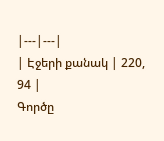|---|---|
| Էջերի քանակ | 220, 94 |
Գործը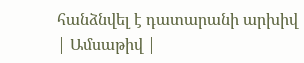հանձնվել է դատարանի արխիվ
| Ամսաթիվ |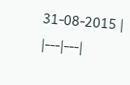31-08-2015 |
|---|---|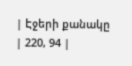| Էջերի քանակը | 220, 94 |